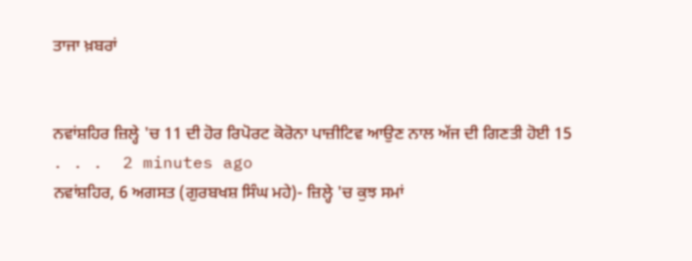ਤਾਜਾ ਖ਼ਬਰਾਂ


ਨਵਾਂਸ਼ਹਿਰ ਜ਼ਿਲ੍ਹੇ 'ਚ 11 ਦੀ ਹੋਰ ਰਿਪੋਰਟ ਕੋਰੋਨਾ ਪਾਜ਼ੀਟਿਵ ਆਉਣ ਨਾਲ ਅੱਜ ਦੀ ਗਿਣਤੀ ਹੋਈ 15
. . .  2 minutes ago
ਨਵਾਂਸ਼ਹਿਰ, 6 ਅਗਸਤ (ਗੁਰਬਖਸ਼ ਸਿੰਘ ਮਹੇ)- ਜ਼ਿਲ੍ਹੇ 'ਚ ਕੁਝ ਸਮਾਂ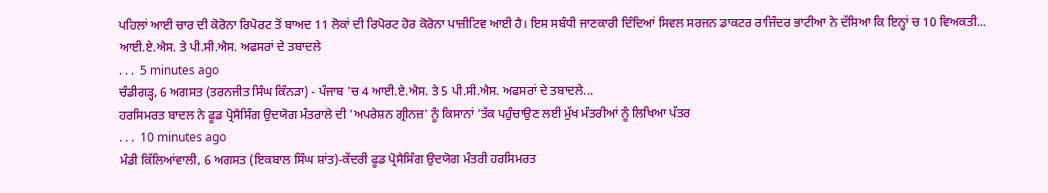ਪਹਿਲਾਂ ਆਈ ਚਾਰ ਦੀ ਕੋਰੋਨਾ ਰਿਪੋਰਟ ਤੋਂ ਬਾਅਦ 11 ਲੋਕਾਂ ਦੀ ਰਿਪੋਰਟ ਹੋਰ ਕੋਰੋਨਾ ਪਾਜ਼ੀਟਿਵ ਆਈ ਹੈ। ਇਸ ਸਬੰਧੀ ਜਾਣਕਾਰੀ ਦਿੰਦਿਆਂ ਸਿਵਲ ਸਰਜਨ ਡਾਕਟਰ ਰਾਜਿੰਦਰ ਭਾਟੀਆ ਨੇ ਦੱਸਿਆ ਕਿ ਇਨ੍ਹਾਂ ਚ 10 ਵਿਅਕਤੀ...
ਆਈ.ਏ.ਐਸ. ਤੇ ਪੀ.ਸੀ.ਐਸ. ਅਫਸਰਾਂ ਦੇ ਤਬਾਦਲੇ
. . .  5 minutes ago
ਚੰਡੀਗੜ੍ਹ, 6 ਅਗਸਤ (ਤਰਨਜੀਤ ਸਿੰਘ ਕਿੰਨੜਾ) - ਪੰਜਾਬ 'ਚ 4 ਆਈ.ਏ.ਐਸ. ਤੇ 5 ਪੀ.ਸੀ.ਐਸ. ਅਫਸਰਾਂ ਦੇ ਤਬਾਦਲੇ...
ਹਰਸਿਮਰਤ ਬਾਦਲ ਨੇ ਫੂਡ ਪ੍ਰੋਸੈਸਿੰਗ ਉਦਯੋਗ ਮੰਤਰਾਲੇ ਦੀ 'ਅਪਰੇਸ਼ਨ ਗ੍ਰੀਨਜ਼' ਨੂੰ ਕਿਸਾਨਾਂ 'ਤੱਕ ਪਹੁੰਚਾਉਣ ਲਈ ਮੁੱਖ ਮੰਤਰੀਆਂ ਨੂੰ ਲਿਖਿਆ ਪੱਤਰ
. . .  10 minutes ago
ਮੰਡੀ ਕਿੱਲਿਆਂਵਾਲੀ, 6 ਅਗਸਤ (ਇਕਬਾਲ ਸਿੰਘ ਸ਼ਾਂਤ)-ਕੇਂਦਰੀ ਫੂਡ ਪ੍ਰੋਸੈਸਿੰਗ ਉਦਯੋਗ ਮੰਤਰੀ ਹਰਸਿਮਰਤ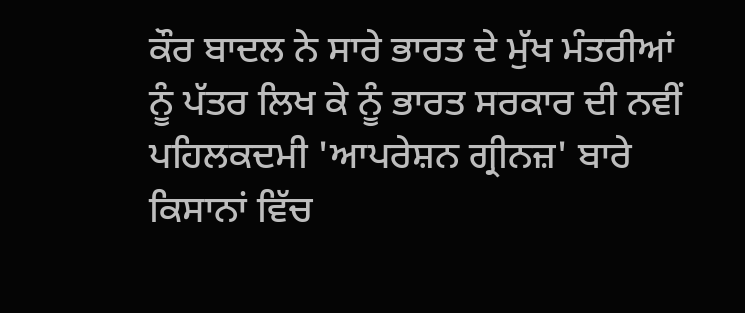ਕੌਰ ਬਾਦਲ ਨੇ ਸਾਰੇ ਭਾਰਤ ਦੇ ਮੁੱਖ ਮੰਤਰੀਆਂ ਨੂੰ ਪੱਤਰ ਲਿਖ ਕੇ ਨੂੰ ਭਾਰਤ ਸਰਕਾਰ ਦੀ ਨਵੀਂ ਪਹਿਲਕਦਮੀ 'ਆਪਰੇਸ਼ਨ ਗ੍ਰੀਨਜ਼' ਬਾਰੇ ਕਿਸਾਨਾਂ ਵਿੱਚ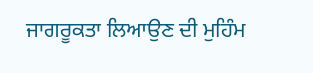ਜਾਗਰੂਕਤਾ ਲਿਆਉਣ ਦੀ ਮੁਹਿੰਮ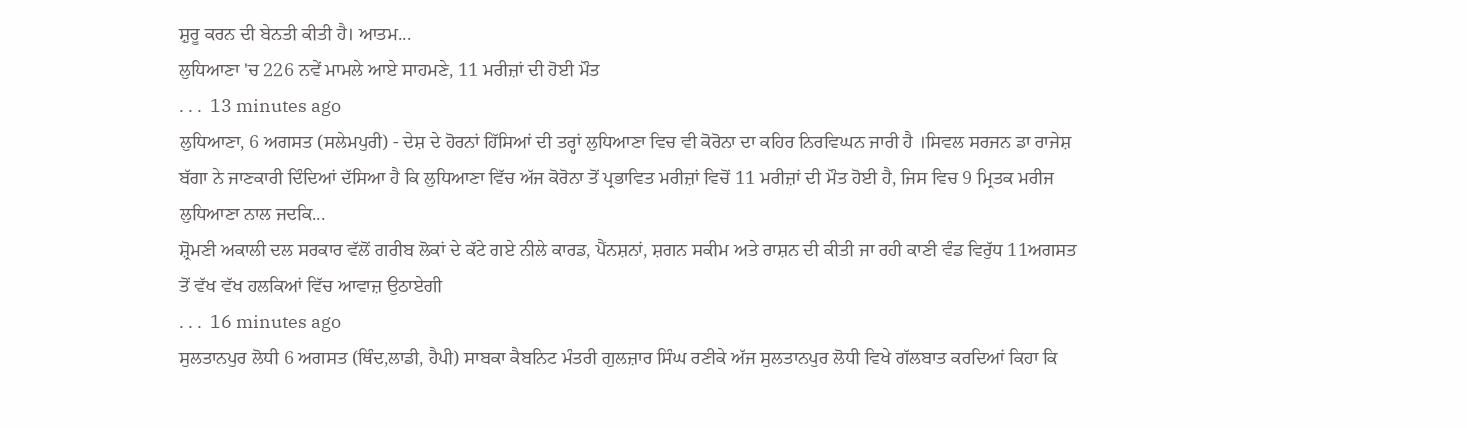ਸ਼ੁਰੂ ਕਰਨ ਦੀ ਬੇਨਤੀ ਕੀਤੀ ਹੈ। ਆਤਮ...
ਲੁਧਿਆਣਾ 'ਚ 226 ਨਵੇਂ ਮਾਮਲੇ ਆਏ ਸਾਹਮਣੇ, 11 ਮਰੀਜ਼ਾਂ ਦੀ ਹੋਈ ਮੌਤ
. . .  13 minutes ago
ਲੁਧਿਆਣਾ, 6 ਅਗਸਤ (ਸਲੇਮਪੁਰੀ) - ਦੇਸ਼ ਦੇ ਹੋਰਨਾਂ ਹਿੱਸਿਆਂ ਦੀ ਤਰ੍ਹਾਂ ਲੁਧਿਆਣਾ ਵਿਚ ਵੀ ਕੋਰੋਨਾ ਦਾ ਕਹਿਰ ਨਿਰਵਿਘਨ ਜਾਰੀ ਹੈ ।ਸਿਵਲ ਸਰਜਨ ਡਾ ਰਾਜੇਸ਼ ਬੱਗਾ ਨੇ ਜਾਣਕਾਰੀ ਦਿੰਦਿਆਂ ਦੱਸਿਆ ਹੈ ਕਿ ਲੁਧਿਆਣਾ ਵਿੱਚ ਅੱਜ ਕੋਰੋਨਾ ਤੋਂ ਪ੍ਰਭਾਵਿਤ ਮਰੀਜ਼ਾਂ ਵਿਚੋਂ 11 ਮਰੀਜ਼ਾਂ ਦੀ ਮੌਤ ਹੋਈ ਹੈ, ਜਿਸ ਵਿਚ 9 ਮ੍ਰਿਤਕ ਮਰੀਜ ਲੁਧਿਆਣਾ ਨਾਲ ਜਦਕਿ...
ਸ਼੍ਰੋਮਣੀ ਅਕਾਲੀ ਦਲ ਸਰਕਾਰ ਵੱਲੋਂ ਗਰੀਬ ਲੋਕਾਂ ਦੇ ਕੱਟੇ ਗਏ ਨੀਲੇ ਕਾਰਡ, ਪੈਂਨਸ਼ਨਾਂ, ਸ਼ਗਨ ਸਕੀਮ ਅਤੇ ਰਾਸ਼ਨ ਦੀ ਕੀਤੀ ਜਾ ਰਹੀ ਕਾਣੀ ਵੰਡ ਵਿਰੁੱਧ 11ਅਗਸਤ ਤੋਂ ਵੱਖ ਵੱਖ ਹਲਕਿਆਂ ਵਿੱਚ ਆਵਾਜ਼ ਉਠਾਏਗੀ
. . .  16 minutes ago
ਸੁਲਤਾਨਪੁਰ ਲੋਧੀ 6 ਅਗਸਤ (ਥਿੰਦ,ਲਾਡੀ, ਹੈਪੀ) ਸਾਬਕਾ ਕੈਬਨਿਟ ਮੰਤਰੀ ਗੁਲਜ਼ਾਰ ਸਿੰਘ ਰਣੀਕੇ ਅੱਜ ਸੁਲਤਾਨਪੁਰ ਲੋਧੀ ਵਿਖੇ ਗੱਲਬਾਤ ਕਰਦਿਆਂ ਕਿਹਾ ਕਿ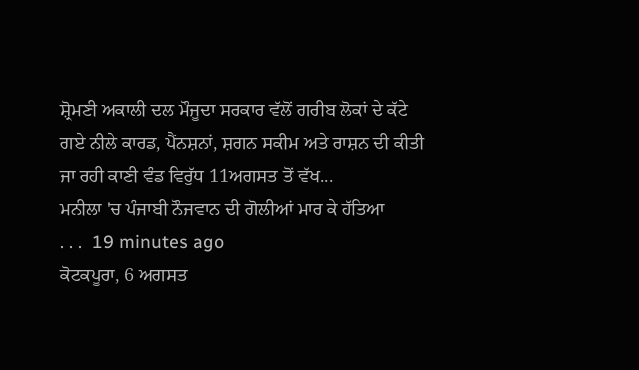ਸ਼੍ਰੋਮਣੀ ਅਕਾਲੀ ਦਲ ਮੌਜੂਦਾ ਸਰਕਾਰ ਵੱਲੋਂ ਗਰੀਬ ਲੋਕਾਂ ਦੇ ਕੱਟੇ ਗਏ ਨੀਲੇ ਕਾਰਡ, ਪੈਂਨਸ਼ਨਾਂ, ਸ਼ਗਨ ਸਕੀਮ ਅਤੇ ਰਾਸ਼ਨ ਦੀ ਕੀਤੀ ਜਾ ਰਹੀ ਕਾਣੀ ਵੰਡ ਵਿਰੁੱਧ 11ਅਗਸਤ ਤੋਂ ਵੱਖ...
ਮਨੀਲਾ 'ਚ ਪੰਜਾਬੀ ਨੌਜਵਾਨ ਦੀ ਗੋਲੀਆਂ ਮਾਰ ਕੇ ਹੱਤਿਆ
. . .  19 minutes ago
ਕੋਟਕਪੂਰਾ, 6 ਅਗਸਤ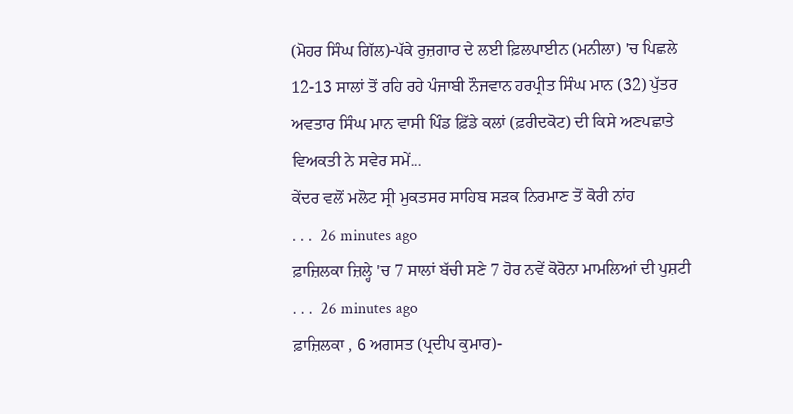(ਮੋਹਰ ਸਿੰਘ ਗਿੱਲ)-ਪੱਕੇ ਰੁਜ਼ਗਾਰ ਦੇ ਲਈ ਫ਼ਿਲਪਾਈਨ (ਮਨੀਲਾ) 'ਚ ਪਿਛਲੇ 12-13 ਸਾਲਾਂ ਤੋਂ ਰਹਿ ਰਹੇ ਪੰਜਾਬੀ ਨੌਜਵਾਨ ਹਰਪ੍ਰੀਤ ਸਿੰਘ ਮਾਨ (32) ਪੁੱਤਰ ਅਵਤਾਰ ਸਿੰਘ ਮਾਨ ਵਾਸੀ ਪਿੰਡ ਫ਼ਿੱਡੇ ਕਲਾਂ (ਫ਼ਰੀਦਕੋਟ) ਦੀ ਕਿਸੇ ਅਣਪਛਾਤੇ ਵਿਅਕਤੀ ਨੇ ਸਵੇਰ ਸਮੇਂ...
ਕੇਂਦਰ ਵਲੋਂ ਮਲੋਟ ਸ੍ਰੀ ਮੁਕਤਸਰ ਸਾਹਿਬ ਸੜਕ ਨਿਰਮਾਣ ਤੋਂ ਕੋਰੀ ਨਾਂਹ
. . .  26 minutes ago
ਫ਼ਾਜ਼ਿਲਕਾ ਜ਼ਿਲ੍ਹੇ 'ਚ 7 ਸਾਲਾਂ ਬੱਚੀ ਸਣੇ 7 ਹੋਰ ਨਵੇਂ ਕੋਰੋਨਾ ਮਾਮਲਿਆਂ ਦੀ ਪੁਸ਼ਟੀ
. . .  26 minutes ago
ਫ਼ਾਜ਼ਿਲਕਾ , 6 ਅਗਸਤ (ਪ੍ਰਦੀਪ ਕੁਮਾਰ)-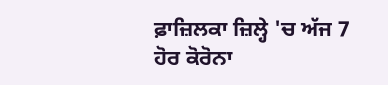ਫ਼ਾਜ਼ਿਲਕਾ ਜ਼ਿਲ੍ਹੇ 'ਚ ਅੱਜ 7 ਹੋਰ ਕੋਰੋਨਾ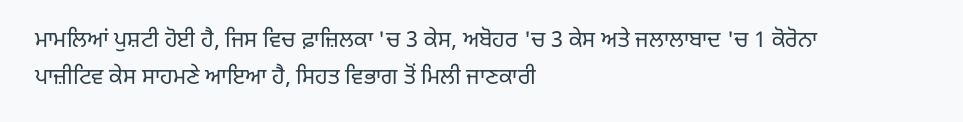ਮਾਮਲਿਆਂ ਪੁਸ਼ਟੀ ਹੋਈ ਹੈ, ਜਿਸ ਵਿਚ ਫ਼ਾਜ਼ਿਲਕਾ 'ਚ 3 ਕੇਸ, ਅਬੋਹਰ 'ਚ 3 ਕੇਸ ਅਤੇ ਜਲਾਲਾਬਾਦ 'ਚ 1 ਕੋਰੋਨਾ ਪਾਜ਼ੀਟਿਵ ਕੇਸ ਸਾਹਮਣੇ ਆਇਆ ਹੈ, ਸਿਹਤ ਵਿਭਾਗ ਤੋਂ ਮਿਲੀ ਜਾਣਕਾਰੀ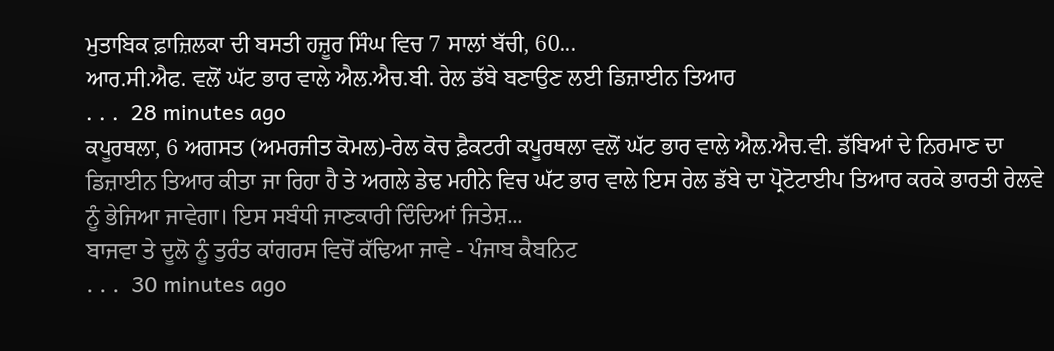ਮੁਤਾਬਿਕ ਫ਼ਾਜ਼ਿਲਕਾ ਦੀ ਬਸਤੀ ਹਜ਼ੂਰ ਸਿੰਘ ਵਿਚ 7 ਸਾਲਾਂ ਬੱਚੀ, 60...
ਆਰ.ਸੀ.ਐਫ. ਵਲੋਂ ਘੱਟ ਭਾਰ ਵਾਲੇ ਐਲ.ਐਚ.ਬੀ. ਰੇਲ ਡੱਬੇ ਬਣਾਉਣ ਲਈ ਡਿਜ਼ਾਈਨ ਤਿਆਰ
. . .  28 minutes ago
ਕਪੂਰਥਲਾ, 6 ਅਗਸਤ (ਅਮਰਜੀਤ ਕੋਮਲ)-ਰੇਲ ਕੋਚ ਫ਼ੈਕਟਰੀ ਕਪੂਰਥਲਾ ਵਲੋਂ ਘੱਟ ਭਾਰ ਵਾਲੇ ਐਲ.ਐਚ.ਵੀ. ਡੱਬਿਆਂ ਦੇ ਨਿਰਮਾਣ ਦਾ ਡਿਜ਼ਾਈਨ ਤਿਆਰ ਕੀਤਾ ਜਾ ਰਿਹਾ ਹੈ ਤੇ ਅਗਲੇ ਡੇਢ ਮਹੀਨੇ ਵਿਚ ਘੱਟ ਭਾਰ ਵਾਲੇ ਇਸ ਰੇਲ ਡੱਬੇ ਦਾ ਪ੍ਰੋਟੋਟਾਈਪ ਤਿਆਰ ਕਰਕੇ ਭਾਰਤੀ ਰੇਲਵੇ ਨੂੰ ਭੇਜਿਆ ਜਾਵੇਗਾ। ਇਸ ਸਬੰਧੀ ਜਾਣਕਾਰੀ ਦਿੰਦਿਆਂ ਜਿਤੇਸ਼...
ਬਾਜਵਾ ਤੇ ਦੂਲੋ ਨੂੰ ਤੁਰੰਤ ਕਾਂਗਰਸ ਵਿਚੋਂ ਕੱਢਿਆ ਜਾਵੇ - ਪੰਜਾਬ ਕੈਬਨਿਟ
. . .  30 minutes ago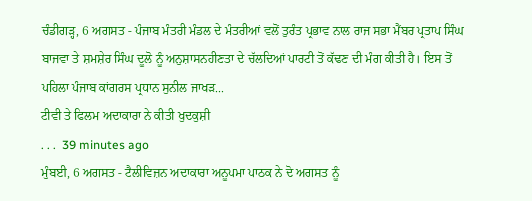ਚੰਡੀਗੜ੍ਹ, 6 ਅਗਸਤ - ਪੰਜਾਬ ਮੰਤਰੀ ਮੰਡਲ ਦੇ ਮੰਤਰੀਆਂ ਵਲੋਂ ਤੁਰੰਤ ਪ੍ਰਭਾਵ ਨਾਲ ਰਾਜ ਸਭਾ ਮੈਂਬਰ ਪ੍ਰਤਾਪ ਸਿੰਘ ਬਾਜਵਾ ਤੇ ਸ਼ਮਸ਼ੇਰ ਸਿੰਘ ਦੂਲੋ ਨੂੰ ਅਨੁਸ਼ਾਸਨਹੀਣਤਾ ਦੇ ਚੱਲਦਿਆਂ ਪਾਰਟੀ ਤੋਂ ਕੱਢਣ ਦੀ ਮੰਗ ਕੀਤੀ ਹੈ। ਇਸ ਤੋਂ ਪਹਿਲਾ ਪੰਜਾਬ ਕਾਂਗਰਸ ਪ੍ਰਧਾਨ ਸੁਨੀਲ ਜਾਖੜ...
ਟੀਵੀ ਤੇ ਫਿਲਮ ਅਦਾਕਾਰਾ ਨੇ ਕੀਤੀ ਖੁਦਕੁਸ਼ੀ
. . .  39 minutes ago
ਮੁੰਬਈ, 6 ਅਗਸਤ - ਟੈਲੀਵਿਜ਼ਨ ਅਦਾਕਾਰਾ ਅਨੂਪਮਾ ਪਾਠਕ ਨੇ ਦੋ ਅਗਸਤ ਨੂੰ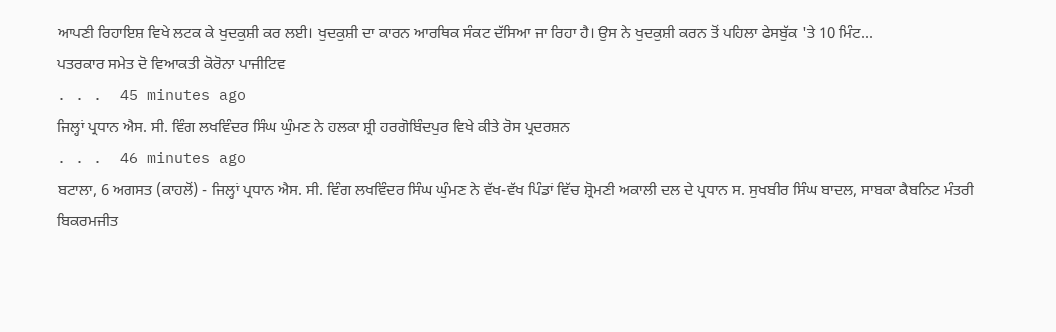ਆਪਣੀ ਰਿਹਾਇਸ਼ ਵਿਖੇ ਲਟਕ ਕੇ ਖੁਦਕੁਸ਼ੀ ਕਰ ਲਈ। ਖੁਦਕੁਸ਼ੀ ਦਾ ਕਾਰਨ ਆਰਥਿਕ ਸੰਕਟ ਦੱਸਿਆ ਜਾ ਰਿਹਾ ਹੈ। ਉਸ ਨੇ ਖੁਦਕੁਸ਼ੀ ਕਰਨ ਤੋਂ ਪਹਿਲਾ ਫੇਸਬੁੱਕ 'ਤੇ 10 ਮਿੰਟ...
ਪਤਰਕਾਰ ਸਮੇਤ ਦੋ ਵਿਆਕਤੀ ਕੋਰੋਨਾ ਪਾਜੀਟਿਵ
. . .  45 minutes ago
ਜਿਲ੍ਹਾਂ ਪ੍ਰਧਾਨ ਐਸ. ਸੀ. ਵਿੰਗ ਲਖਵਿੰਦਰ ਸਿੰਘ ਘੁੰਮਣ ਨੇ ਹਲਕਾ ਸ਼੍ਰੀ ਹਰਗੋਬਿੰਦਪੁਰ ਵਿਖੇ ਕੀਤੇ ਰੋਸ ਪ੍ਰਦਰਸ਼ਨ
. . .  46 minutes ago
ਬਟਾਲਾ, 6 ਅਗਸਤ (ਕਾਹਲੋਂ) - ਜਿਲ੍ਹਾਂ ਪ੍ਰਧਾਨ ਐਸ. ਸੀ. ਵਿੰਗ ਲਖਵਿੰਦਰ ਸਿੰਘ ਘੁੰਮਣ ਨੇ ਵੱਖ-ਵੱਖ ਪਿੰਡਾਂ ਵਿੱਚ ਸ਼੍ਰੋਮਣੀ ਅਕਾਲੀ ਦਲ ਦੇ ਪ੍ਰਧਾਨ ਸ. ਸੁਖਬੀਰ ਸਿੰਘ ਬਾਦਲ, ਸਾਬਕਾ ਕੈਬਨਿਟ ਮੰਤਰੀ ਬਿਕਰਮਜੀਤ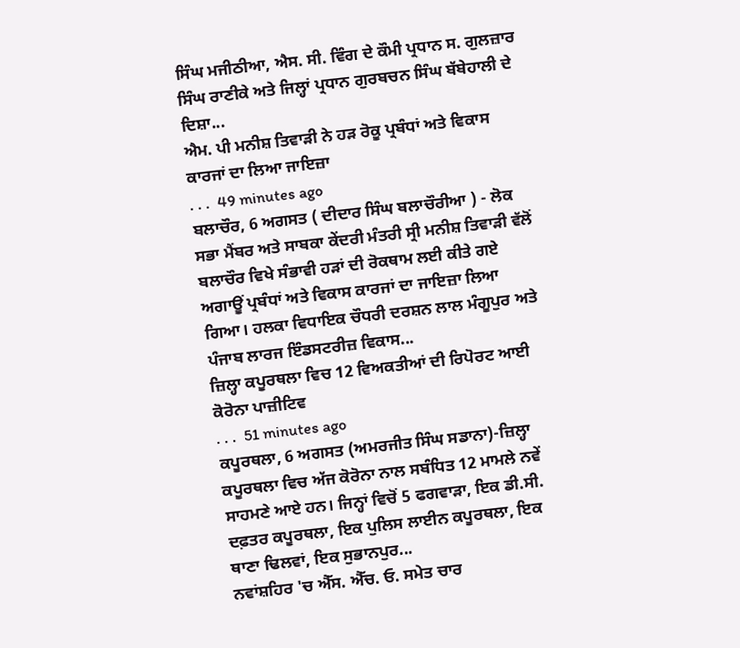ਸਿੰਘ ਮਜੀਠੀਆ, ਐਸ. ਸੀ. ਵਿੰਗ ਦੇ ਕੌਮੀ ਪ੍ਰਧਾਨ ਸ. ਗੁਲਜ਼ਾਰ ਸਿੰਘ ਰਾਣੀਕੇ ਅਤੇ ਜਿਲ੍ਹਾਂ ਪ੍ਰਧਾਨ ਗੁਰਬਚਨ ਸਿੰਘ ਬੱਬੇਹਾਲੀ ਦੇ ਦਿਸ਼ਾ...
ਐਮ. ਪੀ ਮਨੀਸ਼ ਤਿਵਾੜੀ ਨੇ ਹੜ ਰੋਕੂ ਪ੍ਰਬੰਧਾਂ ਅਤੇ ਵਿਕਾਸ ਕਾਰਜਾਂ ਦਾ ਲਿਆ ਜਾਇਜ਼ਾ
. . .  49 minutes ago
ਬਲਾਚੌਰ, 6 ਅਗਸਤ ( ਦੀਦਾਰ ਸਿੰਘ ਬਲਾਚੌਰੀਆ ) - ਲੋਕ ਸਭਾ ਮੈਂਬਰ ਅਤੇ ਸਾਬਕਾ ਕੇਂਦਰੀ ਮੰਤਰੀ ਸ੍ਰੀ ਮਨੀਸ਼ ਤਿਵਾੜੀ ਵੱਲੋਂ ਬਲਾਚੌਰ ਵਿਖੇ ਸੰਭਾਵੀ ਹੜਾਂ ਦੀ ਰੋਕਥਾਮ ਲਈ ਕੀਤੇ ਗਏ ਅਗਾਊਂ ਪ੍ਰਬੰਧਾਂ ਅਤੇ ਵਿਕਾਸ ਕਾਰਜਾਂ ਦਾ ਜਾਇਜ਼ਾ ਲਿਆ ਗਿਆ। ਹਲਕਾ ਵਿਧਾਇਕ ਚੌਧਰੀ ਦਰਸ਼ਨ ਲਾਲ ਮੰਗੂਪੁਰ ਅਤੇ ਪੰਜਾਬ ਲਾਰਜ ਇੰਡਸਟਰੀਜ਼ ਵਿਕਾਸ...
ਜ਼ਿਲ੍ਹਾ ਕਪੂਰਥਲਾ ਵਿਚ 12 ਵਿਅਕਤੀਆਂ ਦੀ ਰਿਪੋਰਟ ਆਈ ਕੋਰੋਨਾ ਪਾਜ਼ੀਟਿਵ
. . .  51 minutes ago
ਕਪੂਰਥਲਾ, 6 ਅਗਸਤ (ਅਮਰਜੀਤ ਸਿੰਘ ਸਡਾਨਾ)-ਜ਼ਿਲ੍ਹਾ ਕਪੂਰਥਲਾ ਵਿਚ ਅੱਜ ਕੋਰੋਨਾ ਨਾਲ ਸਬੰਧਿਤ 12 ਮਾਮਲੇ ਨਵੇਂ ਸਾਹਮਣੇ ਆਏ ਹਨ। ਜਿਨ੍ਹਾਂ ਵਿਚੋਂ 5 ਫਗਵਾੜਾ, ਇਕ ਡੀ.ਸੀ. ਦਫ਼ਤਰ ਕਪੂਰਥਲਾ, ਇਕ ਪੁਲਿਸ ਲਾਈਨ ਕਪੂਰਥਲਾ, ਇਕ ਥਾਣਾ ਢਿਲਵਾਂ, ਇਕ ਸੁਭਾਨਪੁਰ...
ਨਵਾਂਸ਼ਹਿਰ 'ਚ ਐੱਸ. ਐੱਚ. ਓ. ਸਮੇਤ ਚਾਰ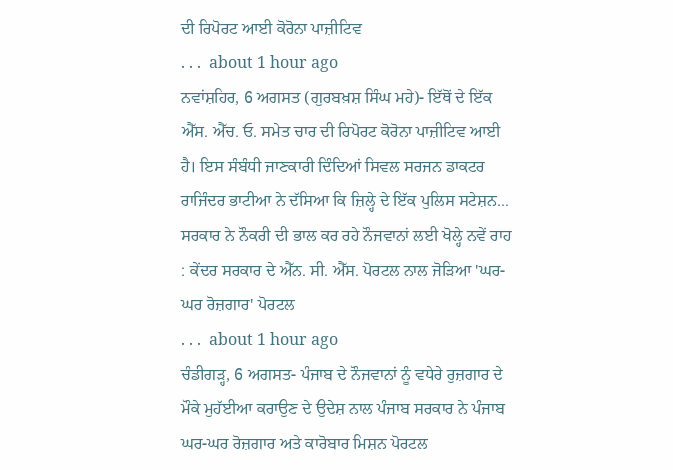ਦੀ ਰਿਪੋਰਟ ਆਈ ਕੋਰੋਨਾ ਪਾਜ਼ੀਟਿਵ
. . .  about 1 hour ago
ਨਵਾਂਸ਼ਹਿਰ, 6 ਅਗਸਤ (ਗੁਰਬਖ਼ਸ਼ ਸਿੰਘ ਮਹੇ)- ਇੱਥੋਂ ਦੇ ਇੱਕ ਐੱਸ. ਐੱਚ. ਓ. ਸਮੇਤ ਚਾਰ ਦੀ ਰਿਪੋਰਟ ਕੋਰੋਨਾ ਪਾਜ਼ੀਟਿਵ ਆਈ ਹੈ। ਇਸ ਸੰਬੰਧੀ ਜਾਣਕਾਰੀ ਦਿੰਦਿਆਂ ਸਿਵਲ ਸਰਜਨ ਡਾਕਟਰ ਰਾਜਿੰਦਰ ਭਾਟੀਆ ਨੇ ਦੱਸਿਆ ਕਿ ਜ਼ਿਲ੍ਹੇ ਦੇ ਇੱਕ ਪੁਲਿਸ ਸਟੇਸ਼ਨ...
ਸਰਕਾਰ ਨੇ ਨੌਕਰੀ ਦੀ ਭਾਲ ਕਰ ਰਹੇ ਨੌਜਵਾਨਾਂ ਲਈ ਖੋਲ੍ਹੇ ਨਵੇਂ ਰਾਹ : ਕੇਂਦਰ ਸਰਕਾਰ ਦੇ ਐੱਨ. ਸੀ. ਐੱਸ. ਪੋਰਟਲ ਨਾਲ ਜੋੜਿਆ 'ਘਰ-ਘਰ ਰੋਜ਼ਗਾਰ' ਪੋਰਟਲ
. . .  about 1 hour ago
ਚੰਡੀਗੜ੍ਹ, 6 ਅਗਸਤ- ਪੰਜਾਬ ਦੇ ਨੌਜਵਾਨਾਂ ਨੂੰ ਵਧੇਰੇ ਰੁਜ਼ਗਾਰ ਦੇ ਮੌਕੇ ਮੁਹੱਈਆ ਕਰਾਉਣ ਦੇ ਉਦੇਸ਼ ਨਾਲ ਪੰਜਾਬ ਸਰਕਾਰ ਨੇ ਪੰਜਾਬ ਘਰ-ਘਰ ਰੋਜ਼ਗਾਰ ਅਤੇ ਕਾਰੋਬਾਰ ਮਿਸ਼ਨ ਪੋਰਟਲ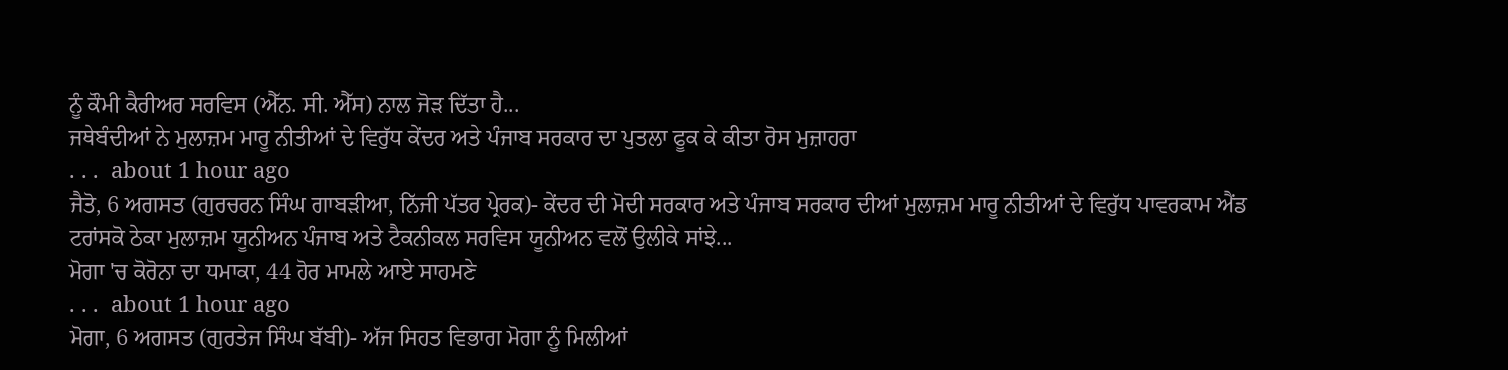ਨੂੰ ਕੌਮੀ ਕੈਰੀਅਰ ਸਰਵਿਸ (ਐੱਨ. ਸੀ. ਐੱਸ) ਨਾਲ ਜੋੜ ਦਿੱਤਾ ਹੈ...
ਜਥੇਬੰਦੀਆਂ ਨੇ ਮੁਲਾਜ਼ਮ ਮਾਰੂ ਨੀਤੀਆਂ ਦੇ ਵਿਰੁੱਧ ਕੇਂਦਰ ਅਤੇ ਪੰਜਾਬ ਸਰਕਾਰ ਦਾ ਪੁਤਲਾ ਫੂਕ ਕੇ ਕੀਤਾ ਰੋਸ ਮੁਜ਼ਾਹਰਾ
. . .  about 1 hour ago
ਜੈਤੋ, 6 ਅਗਸਤ (ਗੁਰਚਰਨ ਸਿੰਘ ਗਾਬੜੀਆ, ਨਿੱਜੀ ਪੱਤਰ ਪ੍ਰੇਰਕ)- ਕੇਂਦਰ ਦੀ ਮੋਦੀ ਸਰਕਾਰ ਅਤੇ ਪੰਜਾਬ ਸਰਕਾਰ ਦੀਆਂ ਮੁਲਾਜ਼ਮ ਮਾਰੂ ਨੀਤੀਆਂ ਦੇ ਵਿਰੁੱਧ ਪਾਵਰਕਾਮ ਐਂਡ ਟਰਾਂਸਕੋ ਠੇਕਾ ਮੁਲਾਜ਼ਮ ਯੂਨੀਅਨ ਪੰਜਾਬ ਅਤੇ ਟੈਕਨੀਕਲ ਸਰਵਿਸ ਯੂਨੀਅਨ ਵਲੋਂ ਉਲੀਕੇ ਸਾਂਝੇ...
ਮੋਗਾ 'ਚ ਕੋਰੋਨਾ ਦਾ ਧਮਾਕਾ, 44 ਹੋਰ ਮਾਮਲੇ ਆਏ ਸਾਹਮਣੇ
. . .  about 1 hour ago
ਮੋਗਾ, 6 ਅਗਸਤ (ਗੁਰਤੇਜ ਸਿੰਘ ਬੱਬੀ)- ਅੱਜ ਸਿਹਤ ਵਿਭਾਗ ਮੋਗਾ ਨੂੰ ਮਿਲੀਆਂ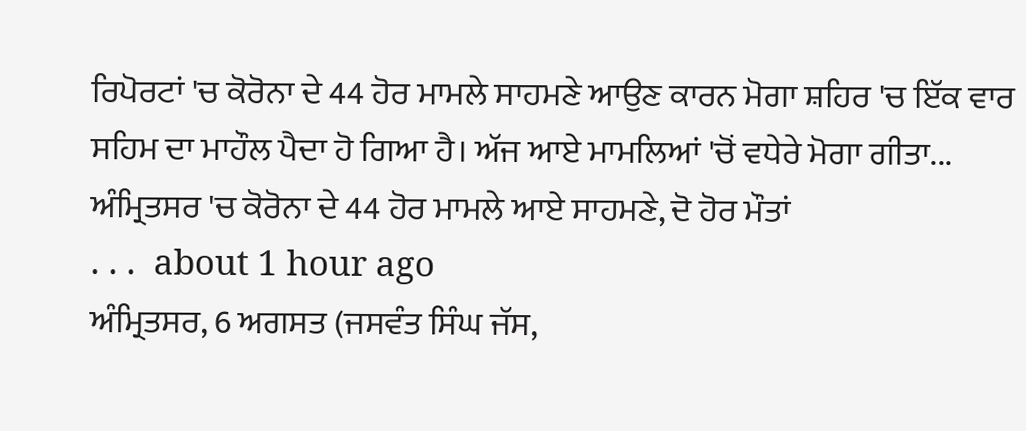ਰਿਪੋਰਟਾਂ 'ਚ ਕੋਰੋਨਾ ਦੇ 44 ਹੋਰ ਮਾਮਲੇ ਸਾਹਮਣੇ ਆਉਣ ਕਾਰਨ ਮੋਗਾ ਸ਼ਹਿਰ 'ਚ ਇੱਕ ਵਾਰ ਸਹਿਮ ਦਾ ਮਾਹੌਲ ਪੈਦਾ ਹੋ ਗਿਆ ਹੈ। ਅੱਜ ਆਏ ਮਾਮਲਿਆਂ 'ਚੋਂ ਵਧੇਰੇ ਮੋਗਾ ਗੀਤਾ...
ਅੰਮ੍ਰਿਤਸਰ 'ਚ ਕੋਰੋਨਾ ਦੇ 44 ਹੋਰ ਮਾਮਲੇ ਆਏ ਸਾਹਮਣੇ, ਦੋ ਹੋਰ ਮੌਤਾਂ
. . .  about 1 hour ago
ਅੰਮ੍ਰਿਤਸਰ, 6 ਅਗਸਤ (ਜਸਵੰਤ ਸਿੰਘ ਜੱਸ,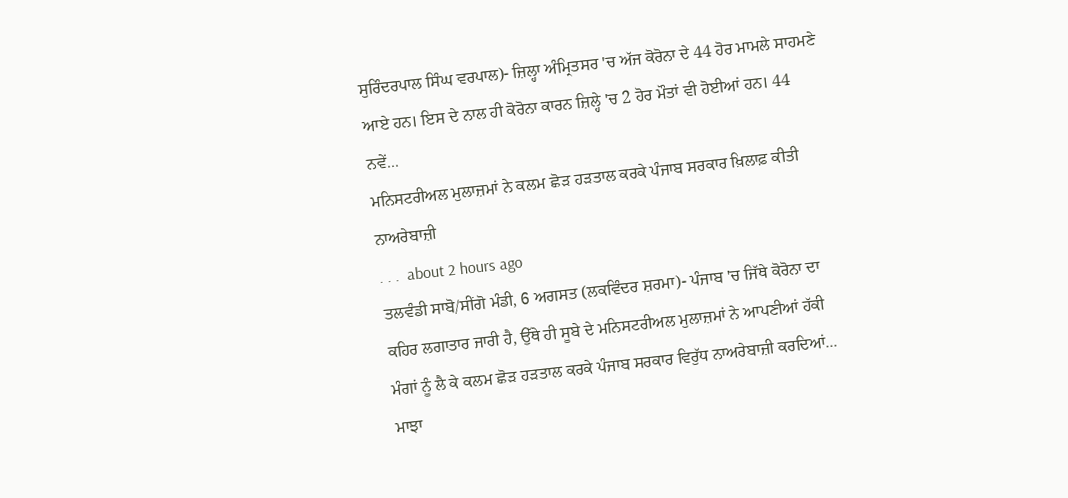ਸੁਰਿੰਦਰਪਾਲ ਸਿੰਘ ਵਰਪਾਲ)- ਜ਼ਿਲ੍ਹਾ ਅੰਮ੍ਰਿਤਸਰ 'ਚ ਅੱਜ ਕੋਰੋਨਾ ਦੇ 44 ਹੋਰ ਮਾਮਲੇ ਸਾਹਮਣੇ ਆਏ ਹਨ। ਇਸ ਦੇ ਨਾਲ ਹੀ ਕੋਰੋਨਾ ਕਾਰਨ ਜ਼ਿਲ੍ਹੇ 'ਚ 2 ਹੋਰ ਮੌਤਾਂ ਵੀ ਹੋਈਆਂ ਹਨ। 44 ਨਵੇਂ...
ਮਨਿਸਟਰੀਅਲ ਮੁਲਾਜ਼ਮਾਂ ਨੇ ਕਲਮ ਛੋੜ ਹੜਤਾਲ ਕਰਕੇ ਪੰਜਾਬ ਸਰਕਾਰ ਖ਼ਿਲਾਫ਼ ਕੀਤੀ ਨਾਅਰੇਬਾਜ਼ੀ
. . .  about 2 hours ago
ਤਲਵੰਡੀ ਸਾਬੋ/ਸੀਂਗੋ ਮੰਡੀ, 6 ਅਗਸਤ (ਲਕਵਿੰਦਰ ਸ਼ਰਮਾ)- ਪੰਜਾਬ 'ਚ ਜਿੱਥੇ ਕੋਰੋਨਾ ਦਾ ਕਹਿਰ ਲਗਾਤਾਰ ਜਾਰੀ ਹੈ, ਉੱਥੇ ਹੀ ਸੂਬੇ ਦੇ ਮਨਿਸਟਰੀਅਲ ਮੁਲਾਜ਼ਮਾਂ ਨੇ ਆਪਣੀਆਂ ਹੱਕੀ ਮੰਗਾਂ ਨੂੰ ਲੈ ਕੇ ਕਲਮ ਛੋੜ ਹੜਤਾਲ ਕਰਕੇ ਪੰਜਾਬ ਸਰਕਾਰ ਵਿਰੁੱਧ ਨਾਅਰੇਬਾਜ਼ੀ ਕਰਦਿਆਂ...
ਮਾਝਾ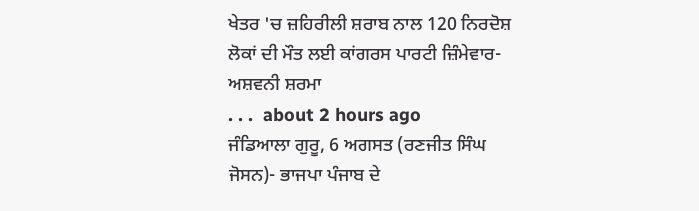ਖੇਤਰ 'ਚ ਜ਼ਹਿਰੀਲੀ ਸ਼ਰਾਬ ਨਾਲ 120 ਨਿਰਦੋਸ਼ ਲੋਕਾਂ ਦੀ ਮੌਤ ਲਈ ਕਾਂਗਰਸ ਪਾਰਟੀ ਜ਼ਿੰਮੇਵਾਰ- ਅਸ਼ਵਨੀ ਸ਼ਰਮਾ
. . .  about 2 hours ago
ਜੰਡਿਆਲਾ ਗੁਰੂ, 6 ਅਗਸਤ (ਰਣਜੀਤ ਸਿੰਘ ਜੋਸਨ)- ਭਾਜਪਾ ਪੰਜਾਬ ਦੇ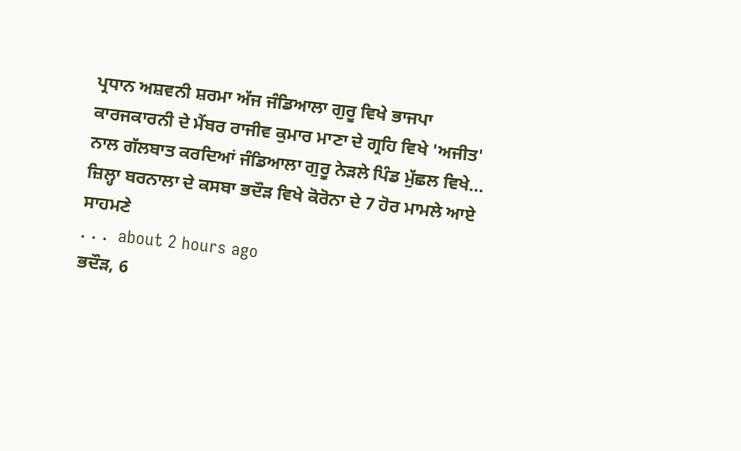ਪ੍ਰਧਾਨ ਅਸ਼ਵਨੀ ਸ਼ਰਮਾ ਅੱਜ ਜੰਡਿਆਲਾ ਗੁਰੂ ਵਿਖੇ ਭਾਜਪਾ ਕਾਰਜਕਾਰਨੀ ਦੇ ਮੈਂਬਰ ਰਾਜੀਵ ਕੁਮਾਰ ਮਾਣਾ ਦੇ ਗ੍ਰਹਿ ਵਿਖੇ 'ਅਜੀਤ' ਨਾਲ ਗੱਲਬਾਤ ਕਰਦਿਆਂ ਜੰਡਿਆਲਾ ਗੁਰੂ ਨੇੜਲੇ ਪਿੰਡ ਮੁੱਛਲ ਵਿਖੇ...
ਜ਼ਿਲ੍ਹਾ ਬਰਨਾਲਾ ਦੇ ਕਸਬਾ ਭਦੌੜ ਵਿਖੇ ਕੋਰੋਨਾ ਦੇ 7 ਹੋਰ ਮਾਮਲੇ ਆਏ ਸਾਹਮਣੇ
. . .  about 2 hours ago
ਭਦੌੜ, 6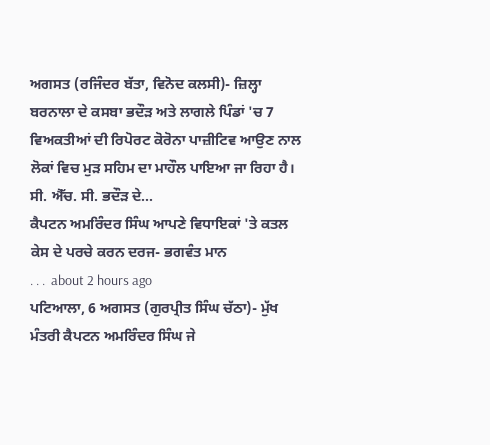ਅਗਸਤ (ਰਜਿੰਦਰ ਬੱਤਾ, ਵਿਨੋਦ ਕਲਸੀ)- ਜ਼ਿਲ੍ਹਾ ਬਰਨਾਲਾ ਦੇ ਕਸਬਾ ਭਦੌੜ ਅਤੇ ਲਾਗਲੇ ਪਿੰਡਾਂ 'ਚ 7 ਵਿਅਕਤੀਆਂ ਦੀ ਰਿਪੋਰਟ ਕੋਰੋਨਾ ਪਾਜ਼ੀਟਿਵ ਆਉਣ ਨਾਲ ਲੋਕਾਂ ਵਿਚ ਮੁੜ ਸਹਿਮ ਦਾ ਮਾਹੌਲ ਪਾਇਆ ਜਾ ਰਿਹਾ ਹੈ। ਸੀ. ਐੱਚ. ਸੀ. ਭਦੌੜ ਦੇ...
ਕੈਪਟਨ ਅਮਰਿੰਦਰ ਸਿੰਘ ਆਪਣੇ ਵਿਧਾਇਕਾਂ 'ਤੇ ਕਤਲ ਕੇਸ ਦੇ ਪਰਚੇ ਕਰਨ ਦਰਜ- ਭਗਵੰਤ ਮਾਨ
. . .  about 2 hours ago
ਪਟਿਆਲਾ, 6 ਅਗਸਤ (ਗੁਰਪ੍ਰੀਤ ਸਿੰਘ ਚੱਠਾ)- ਮੁੱਖ ਮੰਤਰੀ ਕੈਪਟਨ ਅਮਰਿੰਦਰ ਸਿੰਘ ਜੇ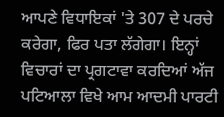ਆਪਣੇ ਵਿਧਾਇਕਾਂ 'ਤੇ 307 ਦੇ ਪਰਚੇ ਕਰੇਗਾ, ਫਿਰ ਪਤਾ ਲੱਗੇਗਾ। ਇਨ੍ਹਾਂ ਵਿਚਾਰਾਂ ਦਾ ਪ੍ਰਗਟਾਵਾ ਕਰਦਿਆਂ ਅੱਜ ਪਟਿਆਲਾ ਵਿਖੇ ਆਮ ਆਦਮੀ ਪਾਰਟੀ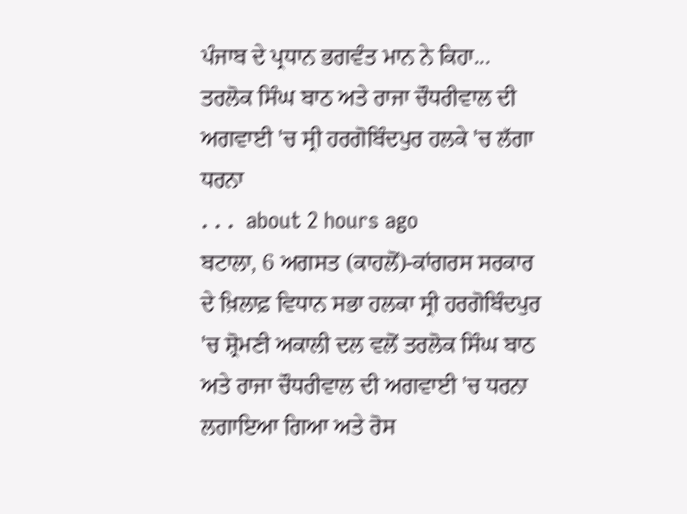ਪੰਜਾਬ ਦੇ ਪ੍ਰਧਾਨ ਭਗਵੰਤ ਮਾਨ ਨੇ ਕਿਹਾ...
ਤਰਲੋਕ ਸਿੰਘ ਬਾਠ ਅਤੇ ਰਾਜਾ ਚੌਧਰੀਵਾਲ ਦੀ ਅਗਵਾਈ 'ਚ ਸ੍ਰੀ ਹਰਗੋਬਿੰਦਪੁਰ ਹਲਕੇ 'ਚ ਲੱਗਾ ਧਰਨਾ
. . .  about 2 hours ago
ਬਟਾਲਾ, 6 ਅਗਸਤ (ਕਾਹਲੋਂ)-ਕਾਂਗਰਸ ਸਰਕਾਰ ਦੇ ਖ਼ਿਲਾਫ਼ ਵਿਧਾਨ ਸਭਾ ਹਲਕਾ ਸ੍ਰੀ ਹਰਗੋਬਿੰਦਪੁਰ 'ਚ ਸ਼੍ਰੋਮਣੀ ਅਕਾਲੀ ਦਲ ਵਲੋਂ ਤਰਲੋਕ ਸਿੰਘ ਬਾਠ ਅਤੇ ਰਾਜਾ ਚੌਧਰੀਵਾਲ ਦੀ ਅਗਵਾਈ 'ਚ ਧਰਨਾ ਲਗਾਇਆ ਗਿਆ ਅਤੇ ਰੋਸ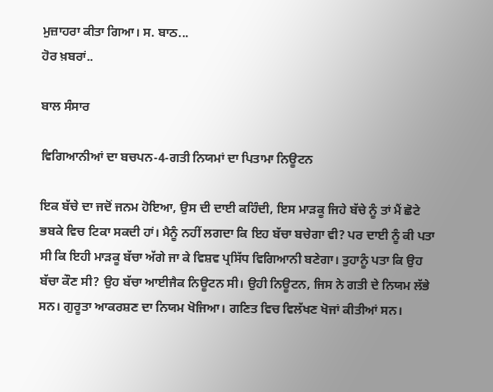ਮੁਜ਼ਾਹਰਾ ਕੀਤਾ ਗਿਆ। ਸ. ਬਾਠ...
ਹੋਰ ਖ਼ਬਰਾਂ..

ਬਾਲ ਸੰਸਾਰ

ਵਿਗਿਆਨੀਆਂ ਦਾ ਬਚਪਨ-4-ਗਤੀ ਨਿਯਮਾਂ ਦਾ ਪਿਤਾਮਾ ਨਿਊਟਨ

ਇਕ ਬੱਚੇ ਦਾ ਜਦੋਂ ਜਨਮ ਹੋਇਆ, ਉਸ ਦੀ ਦਾਈ ਕਹਿੰਦੀ, ਇਸ ਮਾੜਕੂ ਜਿਹੇ ਬੱਚੇ ਨੂੰ ਤਾਂ ਮੈਂ ਛੋਟੇ ਭਬਕੇ ਵਿਚ ਟਿਕਾ ਸਕਦੀ ਹਾਂ। ਮੈਨੂੰ ਨਹੀਂ ਲਗਦਾ ਕਿ ਇਹ ਬੱਚਾ ਬਚੇਗਾ ਵੀ? ਪਰ ਦਾਈ ਨੂੰ ਕੀ ਪਤਾ ਸੀ ਕਿ ਇਹੀ ਮਾੜਕੂ ਬੱਚਾ ਅੱਗੇ ਜਾ ਕੇ ਵਿਸ਼ਵ ਪ੍ਰਸਿੱਧ ਵਿਗਿਆਨੀ ਬਣੇਗਾ। ਤੁਹਾਨੂੰ ਪਤਾ ਕਿ ਉਹ ਬੱਚਾ ਕੌਣ ਸੀ? ਉਹ ਬੱਚਾ ਆਈਜੈਕ ਨਿਊਟਨ ਸੀ। ਉਹੀ ਨਿਊਟਨ, ਜਿਸ ਨੇ ਗਤੀ ਦੇ ਨਿਯਮ ਲੱਭੇ ਸਨ। ਗੁਰੂਤਾ ਆਕਰਸ਼ਣ ਦਾ ਨਿਯਮ ਖੋਜਿਆ। ਗਣਿਤ ਵਿਚ ਵਿਲੱਖਣ ਖੋਜਾਂ ਕੀਤੀਆਂ ਸਨ।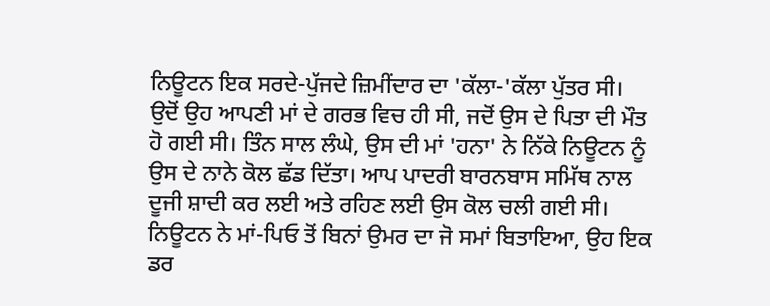ਨਿਊਟਨ ਇਕ ਸਰਦੇ-ਪੁੱਜਦੇ ਜ਼ਿਮੀਂਦਾਰ ਦਾ 'ਕੱਲਾ-'ਕੱਲਾ ਪੁੱਤਰ ਸੀ। ਉਦੋਂ ਉਹ ਆਪਣੀ ਮਾਂ ਦੇ ਗਰਭ ਵਿਚ ਹੀ ਸੀ, ਜਦੋਂ ਉਸ ਦੇ ਪਿਤਾ ਦੀ ਮੌਤ ਹੋ ਗਈ ਸੀ। ਤਿੰਨ ਸਾਲ ਲੰਘੇ, ਉਸ ਦੀ ਮਾਂ 'ਹਨਾ' ਨੇ ਨਿੱਕੇ ਨਿਊਟਨ ਨੂੰ ਉਸ ਦੇ ਨਾਨੇ ਕੋਲ ਛੱਡ ਦਿੱਤਾ। ਆਪ ਪਾਦਰੀ ਬਾਰਨਬਾਸ ਸਮਿੱਥ ਨਾਲ ਦੂਜੀ ਸ਼ਾਦੀ ਕਰ ਲਈ ਅਤੇ ਰਹਿਣ ਲਈ ਉਸ ਕੋਲ ਚਲੀ ਗਈ ਸੀ। ਨਿਊਟਨ ਨੇ ਮਾਂ-ਪਿਓ ਤੋਂ ਬਿਨਾਂ ਉਮਰ ਦਾ ਜੋ ਸਮਾਂ ਬਿਤਾਇਆ, ਉਹ ਇਕ ਡਰ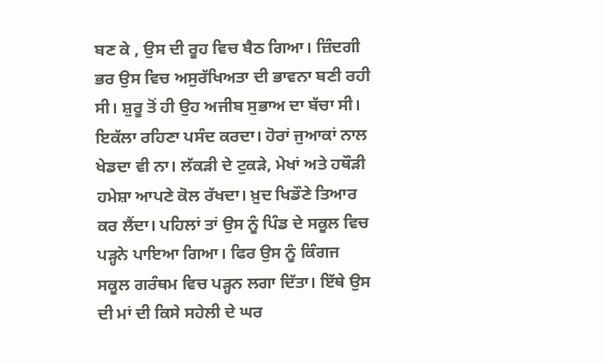ਬਣ ਕੇ , ਉਸ ਦੀ ਰੂਹ ਵਿਚ ਬੈਠ ਗਿਆ। ਜ਼ਿੰਦਗੀ ਭਰ ਉਸ ਵਿਚ ਅਸੁਰੱਖਿਅਤਾ ਦੀ ਭਾਵਨਾ ਬਣੀ ਰਹੀ ਸੀ। ਸ਼ੁਰੂ ਤੋਂ ਹੀ ਉਹ ਅਜੀਬ ਸੁਭਾਅ ਦਾ ਬੱਚਾ ਸੀ। ਇਕੱਲਾ ਰਹਿਣਾ ਪਸੰਦ ਕਰਦਾ। ਹੋਰਾਂ ਜੁਆਕਾਂ ਨਾਲ ਖੇਡਦਾ ਵੀ ਨਾ। ਲੱਕੜੀ ਦੇ ਟੁਕੜੇ, ਮੇਖਾਂ ਅਤੇ ਹਥੌੜੀ ਹਮੇਸ਼ਾ ਆਪਣੇ ਕੋਲ ਰੱਖਦਾ। ਖ਼ੁਦ ਖਿਡੌਣੇ ਤਿਆਰ ਕਰ ਲੈਂਦਾ। ਪਹਿਲਾਂ ਤਾਂ ਉਸ ਨੂੰ ਪਿੰਡ ਦੇ ਸਕੂਲ ਵਿਚ ਪੜ੍ਹਨੇ ਪਾਇਆ ਗਿਆ। ਫਿਰ ਉਸ ਨੂੰ ਕਿੰਗਜ ਸਕੂਲ ਗਰੰਥਮ ਵਿਚ ਪੜ੍ਹਨ ਲਗਾ ਦਿੱਤਾ। ਇੱਥੇ ਉਸ ਦੀ ਮਾਂ ਦੀ ਕਿਸੇ ਸਹੇਲੀ ਦੇ ਘਰ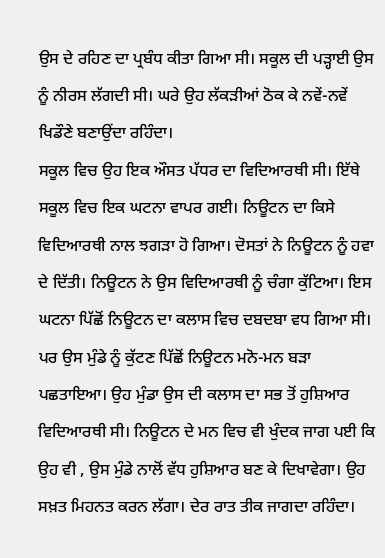ਉਸ ਦੇ ਰਹਿਣ ਦਾ ਪ੍ਰਬੰਧ ਕੀਤਾ ਗਿਆ ਸੀ। ਸਕੂਲ ਦੀ ਪੜ੍ਹਾਈ ਉਸ ਨੂੰ ਨੀਰਸ ਲੱਗਦੀ ਸੀ। ਘਰੇ ਉਹ ਲੱਕੜੀਆਂ ਠੋਕ ਕੇ ਨਵੇਂ-ਨਵੇਂ ਖਿਡੌਣੇ ਬਣਾਉਂਦਾ ਰਹਿੰਦਾ।
ਸਕੂਲ ਵਿਚ ਉਹ ਇਕ ਔਸਤ ਪੱਧਰ ਦਾ ਵਿਦਿਆਰਥੀ ਸੀ। ਇੱਥੇ ਸਕੂਲ ਵਿਚ ਇਕ ਘਟਨਾ ਵਾਪਰ ਗਈ। ਨਿਊਟਨ ਦਾ ਕਿਸੇ ਵਿਦਿਆਰਥੀ ਨਾਲ ਝਗੜਾ ਹੋ ਗਿਆ। ਦੋਸਤਾਂ ਨੇ ਨਿਊਟਨ ਨੂੰ ਹਵਾ ਦੇ ਦਿੱਤੀ। ਨਿਊਟਨ ਨੇ ਉਸ ਵਿਦਿਆਰਥੀ ਨੂੰ ਚੰਗਾ ਕੁੱਟਿਆ। ਇਸ ਘਟਨਾ ਪਿੱਛੋਂ ਨਿਊਟਨ ਦਾ ਕਲਾਸ ਵਿਚ ਦਬਦਬਾ ਵਧ ਗਿਆ ਸੀ। ਪਰ ਉਸ ਮੁੰਡੇ ਨੂੰ ਕੁੱਟਣ ਪਿੱਛੋਂ ਨਿਊਟਨ ਮਨੋ-ਮਨ ਬੜਾ ਪਛਤਾਇਆ। ਉਹ ਮੁੰਡਾ ਉਸ ਦੀ ਕਲਾਸ ਦਾ ਸਭ ਤੋਂ ਹੁਸ਼ਿਆਰ ਵਿਦਿਆਰਥੀ ਸੀ। ਨਿਊਟਨ ਦੇ ਮਨ ਵਿਚ ਵੀ ਖੁੰਦਕ ਜਾਗ ਪਈ ਕਿ ਉਹ ਵੀ , ਉਸ ਮੁੰਡੇ ਨਾਲੋਂ ਵੱਧ ਹੁਸ਼ਿਆਰ ਬਣ ਕੇ ਦਿਖਾਵੇਗਾ। ਉਹ ਸਖ਼ਤ ਮਿਹਨਤ ਕਰਨ ਲੱਗਾ। ਦੇਰ ਰਾਤ ਤੀਕ ਜਾਗਦਾ ਰਹਿੰਦਾ।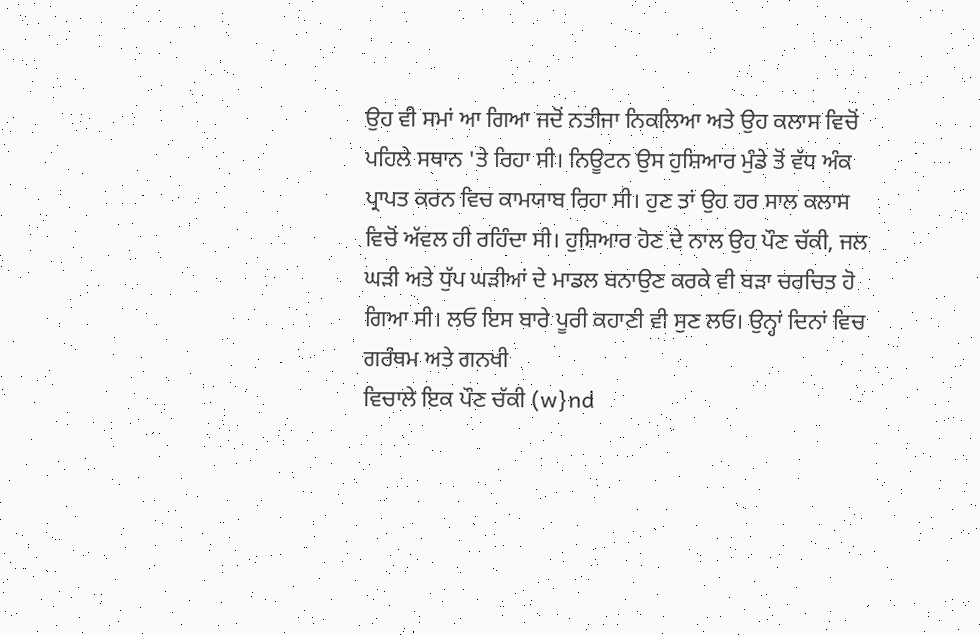ਉਹ ਵੀ ਸਮਾਂ ਆ ਗਿਆ ਜਦੋਂ ਨਤੀਜਾ ਨਿਕਲਿਆ ਅਤੇ ਉਹ ਕਲਾਸ ਵਿਚੋਂ ਪਹਿਲੇ ਸਥਾਨ 'ਤੇ ਰਿਹਾ ਸੀ। ਨਿਊਟਨ ਉਸ ਹੁਸ਼ਿਆਰ ਮੁੰਡੇ ਤੋਂ ਵੱਧ ਅੰਕ ਪ੍ਰਾਪਤ ਕਰਨ ਵਿਚ ਕਾਮਯਾਬ ਰਿਹਾ ਸੀ। ਹੁਣ ਤਾਂ ਉਹ ਹਰ ਸਾਲ ਕਲਾਸ ਵਿਚੋਂ ਅੱਵਲ ਹੀ ਰਹਿੰਦਾ ਸੀ। ਹੁਸ਼ਿਆਰ ਹੋਣ ਦੇ ਨਾਲ ਉਹ ਪੌਣ ਚੱਕੀ, ਜਲ ਘੜੀ ਅਤੇ ਧੁੱਪ ਘੜੀਆਂ ਦੇ ਮਾਡਲ ਬਨਾਉਣ ਕਰਕੇ ਵੀ ਬੜਾ ਚਰਚਿਤ ਹੋ ਗਿਆ ਸੀ। ਲਓ ਇਸ ਬਾਰੇ ਪੂਰੀ ਕਹਾਣੀ ਵੀ ਸੁਣ ਲਓ। ਉਨ੍ਹਾਂ ਦਿਨਾਂ ਵਿਚ ਗਰੰਥਮ ਅਤੇ ਗਨਖੀ
ਵਿਚਾਲੇ ਇਕ ਪੌਣ ਚੱਕੀ (w}nd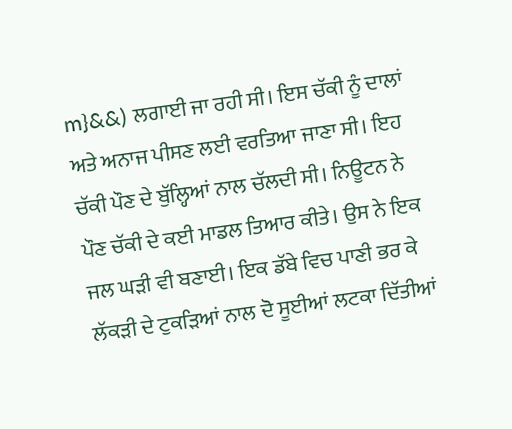m}&&) ਲਗਾਈ ਜਾ ਰਹੀ ਸੀ। ਇਸ ਚੱਕੀ ਨੂੰ ਦਾਲਾਂ ਅਤੇ ਅਨਾਜ ਪੀਸਣ ਲਈ ਵਰਤਿਆ ਜਾਣਾ ਸੀ। ਇਹ ਚੱਕੀ ਪੌਣ ਦੇ ਬੁੱਲ੍ਹਿਆਂ ਨਾਲ ਚੱਲਦੀ ਸੀ। ਨਿਊਟਨ ਨੇ ਪੌਣ ਚੱਕੀ ਦੇ ਕਈ ਮਾਡਲ ਤਿਆਰ ਕੀਤੇ। ਉਸ ਨੇ ਇਕ ਜਲ ਘੜੀ ਵੀ ਬਣਾਈ। ਇਕ ਡੱਬੇ ਵਿਚ ਪਾਣੀ ਭਰ ਕੇ ਲੱਕੜੀ ਦੇ ਟੁਕੜਿਆਂ ਨਾਲ ਦੋ ਸੂਈਆਂ ਲਟਕਾ ਦਿੱਤੀਆਂ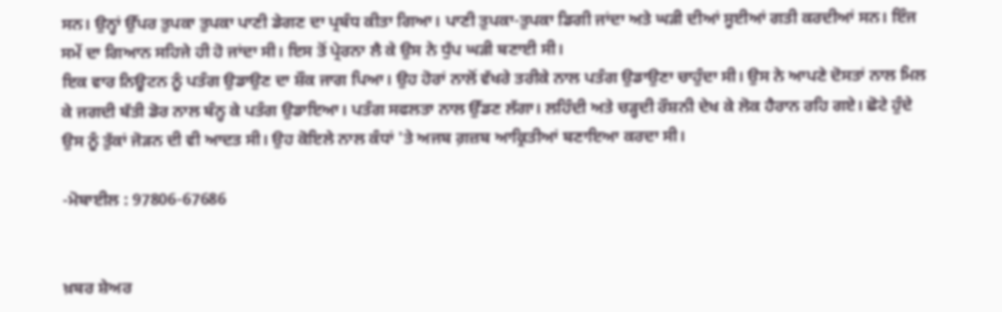ਸਨ। ਉਨ੍ਹਾਂ ਉੱਪਰ ਤੁਪਕਾ ਤੁਪਕਾ ਪਾਣੀ ਡੇਗਣ ਦਾ ਪ੍ਰਬੰਧ ਕੀਤਾ ਗਿਆ। ਪਾਣੀ ਤੁਪਕਾ-ਤੁਪਕਾ ਡਿਗੀ ਜਾਂਦਾ ਅਤੇ ਘੜੀ ਦੀਆਂ ਸੂਈਆਂ ਗਤੀ ਕਰਦੀਆਂ ਸਨ। ਇੰਜ ਸਮੇਂ ਦਾ ਗਿਆਨ ਸਹਿਜੇ ਹੀ ਹੋ ਜਾਂਦਾ ਸੀ। ਇਸ ਤੋਂ ਪ੍ਰੇਰਨਾ ਲੈ ਕੇ ਉਸ ਨੇ ਧੁੱਪ ਘੜੀ ਬਣਾਈ ਸੀ।
ਇਕ ਵਾਰ ਨਿਊਟਨ ਨੂੰ ਪਤੰਗ ਉਡਾਉਣ ਦਾ ਸ਼ੌਕ ਜਾਗ ਪਿਆ। ਉਹ ਹੋਰਾਂ ਨਾਲੋਂ ਵੱਖਰੇ ਤਰੀਕੇ ਨਾਲ ਪਤੰਗ ਉਡਾਉਣਾ ਚਾਹੁੰਦਾ ਸੀ। ਉਸ ਨੇ ਆਪਣੇ ਦੋਸਤਾਂ ਨਾਲ ਮਿਲ ਕੇ ਜਗਦੀ ਬੱਤੀ ਡੋਰ ਨਾਲ ਬੰਨ੍ਹ ਕੇ ਪਤੰਗ ਉਡਾਇਆ। ਪਤੰਗ ਸਫਲਤਾ ਨਾਲ ਉੱਡਣ ਲੱਗਾ। ਲਹਿੰਦੀ ਅਤੇ ਚੜ੍ਹਦੀ ਰੌਸ਼ਨੀ ਦੇਖ ਕੇ ਲੋਕ ਹੈਰਾਨ ਰਹਿ ਗਏ। ਛੋਟੇ ਹੁੰਦੇ ਉਸ ਨੂੰ ਤੁੱਕਾਂ ਜੋੜਨ ਦੀ ਵੀ ਆਦਤ ਸੀ। ਉਹ ਕੋਇਲੇ ਨਾਲ ਕੰਧਾਂ 'ਤੇ ਅਜਬ ਗ਼ਜ਼ਬ ਆਕ੍ਰਿਤੀਆਂ ਬਣਾਇਆ ਕਰਦਾ ਸੀ।

-ਮੋਬਾਈਲ : 97806-67686


ਖ਼ਬਰ ਸ਼ੇਅਰ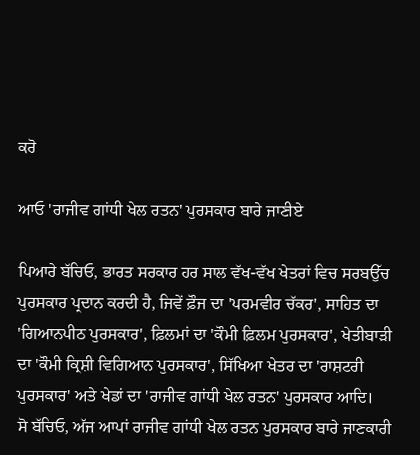ਕਰੋ

ਆਓ 'ਰਾਜੀਵ ਗਾਂਧੀ ਖੇਲ ਰਤਨ' ਪੁਰਸਕਾਰ ਬਾਰੇ ਜਾਣੀਏ

ਪਿਆਰੇ ਬੱਚਿਓ, ਭਾਰਤ ਸਰਕਾਰ ਹਰ ਸਾਲ ਵੱਖ-ਵੱਖ ਖੇਤਰਾਂ ਵਿਚ ਸਰਬਉੱਚ ਪੁਰਸਕਾਰ ਪ੍ਰਦਾਨ ਕਰਦੀ ਹੈ, ਜਿਵੇਂ ਫ਼ੌਜ ਦਾ 'ਪਰਮਵੀਰ ਚੱਕਰ', ਸਾਹਿਤ ਦਾ 'ਗਿਆਨਪੀਠ ਪੁਰਸਕਾਰ', ਫ਼ਿਲਮਾਂ ਦਾ 'ਕੌਮੀ ਫ਼ਿਲਮ ਪੁਰਸਕਾਰ', ਖੇਤੀਬਾੜੀ ਦਾ 'ਕੌਮੀ ਕ੍ਰਿਸ਼ੀ ਵਿਗਿਆਨ ਪੁਰਸਕਾਰ', ਸਿੱਖਿਆ ਖੇਤਰ ਦਾ 'ਰਾਸ਼ਟਰੀ ਪੁਰਸਕਾਰ' ਅਤੇ ਖੇਡਾਂ ਦਾ 'ਰਾਜੀਵ ਗਾਂਧੀ ਖੇਲ ਰਤਨ' ਪੁਰਸਕਾਰ ਆਦਿ।
ਸੋ ਬੱਚਿਓ, ਅੱਜ ਆਪਾਂ ਰਾਜੀਵ ਗਾਂਧੀ ਖੇਲ ਰਤਨ ਪੁਰਸਕਾਰ ਬਾਰੇ ਜਾਣਕਾਰੀ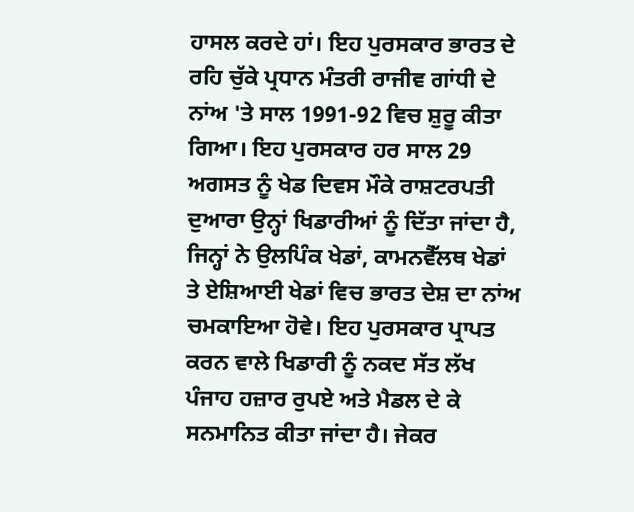ਹਾਸਲ ਕਰਦੇ ਹਾਂ। ਇਹ ਪੁਰਸਕਾਰ ਭਾਰਤ ਦੇ ਰਹਿ ਚੁੱਕੇ ਪ੍ਰਧਾਨ ਮੰਤਰੀ ਰਾਜੀਵ ਗਾਂਧੀ ਦੇ ਨਾਂਅ 'ਤੇ ਸਾਲ 1991-92 ਵਿਚ ਸ਼ੁਰੂ ਕੀਤਾ ਗਿਆ। ਇਹ ਪੁਰਸਕਾਰ ਹਰ ਸਾਲ 29 ਅਗਸਤ ਨੂੰ ਖੇਡ ਦਿਵਸ ਮੌਕੇ ਰਾਸ਼ਟਰਪਤੀ ਦੁਆਰਾ ਉਨ੍ਹਾਂ ਖਿਡਾਰੀਆਂ ਨੂੰ ਦਿੱਤਾ ਜਾਂਦਾ ਹੈ, ਜਿਨ੍ਹਾਂ ਨੇ ਉਲਪਿੰਕ ਖੇਡਾਂ, ਕਾਮਨਵੈੱਲਥ ਖੇਡਾਂ ਤੇ ਏਸ਼ਿਆਈ ਖੇਡਾਂ ਵਿਚ ਭਾਰਤ ਦੇਸ਼ ਦਾ ਨਾਂਅ ਚਮਕਾਇਆ ਹੋਵੇ। ਇਹ ਪੁਰਸਕਾਰ ਪ੍ਰਾਪਤ ਕਰਨ ਵਾਲੇ ਖਿਡਾਰੀ ਨੂੰ ਨਕਦ ਸੱਤ ਲੱਖ ਪੰਜਾਹ ਹਜ਼ਾਰ ਰੁਪਏ ਅਤੇ ਮੈਡਲ ਦੇ ਕੇ ਸਨਮਾਨਿਤ ਕੀਤਾ ਜਾਂਦਾ ਹੈ। ਜੇਕਰ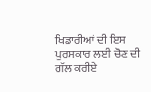ਖਿਡਾਰੀਆਂ ਦੀ ਇਸ ਪੁਰਸਕਾਰ ਲਈ ਚੋਣ ਦੀ ਗੱਲ ਕਰੀਏ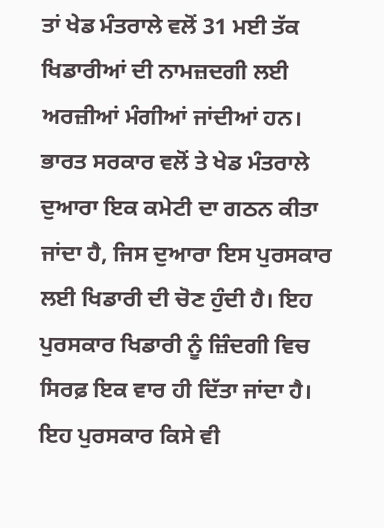ਤਾਂ ਖੇਡ ਮੰਤਰਾਲੇ ਵਲੋਂ 31 ਮਈ ਤੱਕ ਖਿਡਾਰੀਆਂ ਦੀ ਨਾਮਜ਼ਦਗੀ ਲਈ ਅਰਜ਼ੀਆਂ ਮੰਗੀਆਂ ਜਾਂਦੀਆਂ ਹਨ। ਭਾਰਤ ਸਰਕਾਰ ਵਲੋਂ ਤੇ ਖੇਡ ਮੰਤਰਾਲੇ ਦੁਆਰਾ ਇਕ ਕਮੇਟੀ ਦਾ ਗਠਨ ਕੀਤਾ ਜਾਂਦਾ ਹੈ, ਜਿਸ ਦੁਆਰਾ ਇਸ ਪੁਰਸਕਾਰ ਲਈ ਖਿਡਾਰੀ ਦੀ ਚੋਣ ਹੁੰਦੀ ਹੈ। ਇਹ ਪੁਰਸਕਾਰ ਖਿਡਾਰੀ ਨੂੰ ਜ਼ਿੰਦਗੀ ਵਿਚ ਸਿਰਫ਼ ਇਕ ਵਾਰ ਹੀ ਦਿੱਤਾ ਜਾਂਦਾ ਹੈ। ਇਹ ਪੁਰਸਕਾਰ ਕਿਸੇ ਵੀ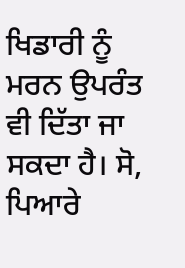ਖਿਡਾਰੀ ਨੂੰ ਮਰਨ ਉਪਰੰਤ ਵੀ ਦਿੱਤਾ ਜਾ ਸਕਦਾ ਹੈ। ਸੋ, ਪਿਆਰੇ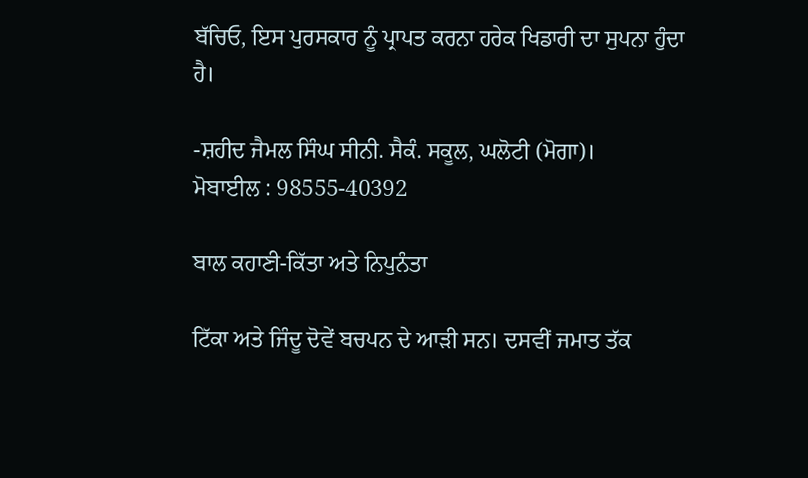ਬੱਚਿਓ, ਇਸ ਪੁਰਸਕਾਰ ਨੂੰ ਪ੍ਰਾਪਤ ਕਰਨਾ ਹਰੇਕ ਖਿਡਾਰੀ ਦਾ ਸੁਪਨਾ ਹੁੰਦਾ ਹੈ।

-ਸ਼ਹੀਦ ਜੈਮਲ ਸਿੰਘ ਸੀਨੀ. ਸੈਕੰ. ਸਕੂਲ, ਘਲੋਟੀ (ਮੋਗਾ)।
ਮੋਬਾਈਲ : 98555-40392

ਬਾਲ ਕਹਾਣੀ-ਕਿੱਤਾ ਅਤੇ ਨਿਪੁਨੰਤਾ

ਟਿੱਕਾ ਅਤੇ ਜਿੰਦੂ ਦੋਵੇਂ ਬਚਪਨ ਦੇ ਆੜੀ ਸਨ। ਦਸਵੀਂ ਜਮਾਤ ਤੱਕ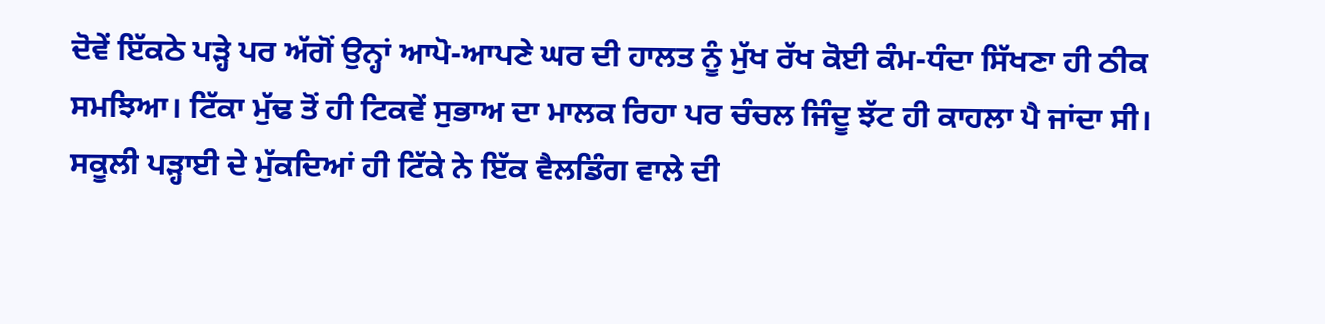ਦੋਵੇਂ ਇੱਕਠੇ ਪੜ੍ਹੇ ਪਰ ਅੱਗੋਂ ਉਨ੍ਹਾਂ ਆਪੋ-ਆਪਣੇ ਘਰ ਦੀ ਹਾਲਤ ਨੂੰ ਮੁੱਖ ਰੱਖ ਕੋਈ ਕੰਮ-ਧੰਦਾ ਸਿੱਖਣਾ ਹੀ ਠੀਕ ਸਮਝਿਆ। ਟਿੱਕਾ ਮੁੱਢ ਤੋਂ ਹੀ ਟਿਕਵੇਂ ਸੁਭਾਅ ਦਾ ਮਾਲਕ ਰਿਹਾ ਪਰ ਚੰਚਲ ਜਿੰਦੂ ਝੱਟ ਹੀ ਕਾਹਲਾ ਪੈ ਜਾਂਦਾ ਸੀ। ਸਕੂਲੀ ਪੜ੍ਹਾਈ ਦੇ ਮੁੱਕਦਿਆਂ ਹੀ ਟਿੱਕੇ ਨੇ ਇੱਕ ਵੈਲਡਿੰਗ ਵਾਲੇ ਦੀ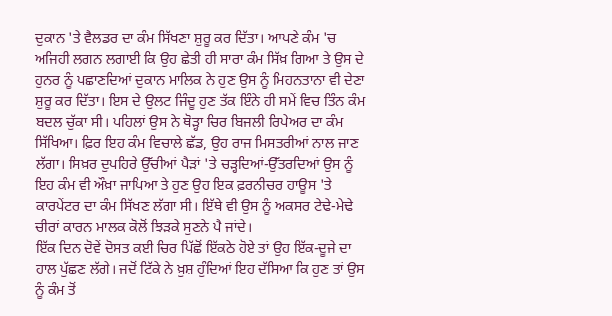ਦੁਕਾਨ 'ਤੇ ਵੈਲਡਰ ਦਾ ਕੰਮ ਸਿੱਖਣਾ ਸ਼ੁਰੂ ਕਰ ਦਿੱਤਾ। ਆਪਣੇ ਕੰਮ 'ਚ ਅਜਿਹੀ ਲਗਨ ਲਗਾਈ ਕਿ ਉਹ ਛੇਤੀ ਹੀ ਸਾਰਾ ਕੰਮ ਸਿੱਖ਼ ਗਿਆ ਤੇ ਉਸ ਦੇ ਹੁਨਰ ਨੂੰ ਪਛਾਣਦਿਆਂ ਦੁਕਾਨ ਮਾਲਿਕ ਨੇ ਹੁਣ ਉਸ ਨੂੰ ਮਿਹਨਤਾਨਾ ਵੀ ਦੇਣਾ ਸ਼ੁਰੂ ਕਰ ਦਿੱਤਾ। ਇਸ ਦੇ ਉਲਟ ਜਿੰਦੂ ਹੁਣ ਤੱਕ ਇੰਨੇ ਹੀ ਸਮੇਂ ਵਿਚ ਤਿੰਨ ਕੰਮ ਬਦਲ ਚੁੱਕਾ ਸੀ। ਪਹਿਲਾਂ ਉਸ ਨੇ ਥੋੜ੍ਹਾ ਚਿਰ ਬਿਜਲੀ ਰਿਪੇਅਰ ਦਾ ਕੰਮ ਸਿੱਖਿਆ। ਫ਼ਿਰ ਇਹ ਕੰਮ ਵਿਚਾਲੇ ਛੱਡ, ਉਹ ਰਾਜ ਮਿਸਤਰੀਆਂ ਨਾਲ ਜਾਣ ਲੱਗਾ। ਸਿਖ਼ਰ ਦੁਪਹਿਰੇ ਉੱਚੀਆਂ ਪੈੜਾਂ 'ਤੇ ਚੜ੍ਹਦਿਆਂ-ਉੱਤਰਦਿਆਂ ਉਸ ਨੂੰ ਇਹ ਕੰਮ ਵੀ ਔਖ਼ਾ ਜਾਪਿਆ ਤੇ ਹੁਣ ਉਹ ਇਕ ਫ਼ਰਨੀਚਰ ਹਾਊਸ 'ਤੇ ਕਾਰਪੇਂਟਰ ਦਾ ਕੰਮ ਸਿੱਖਣ ਲੱਗਾ ਸੀ। ਇੱਥੇ ਵੀ ਉਸ ਨੂੰ ਅਕਸਰ ਟੇਢੇ-ਮੇਢੇ ਚੀਰਾਂ ਕਾਰਨ ਮਾਲਕ ਕੋਲੋਂ ਝਿੜਕੇ ਸੁਣਨੇ ਪੈ ਜਾਂਦੇ।
ਇੱਕ ਦਿਨ ਦੋਵੇਂ ਦੋਸਤ ਕਈ ਚਿਰ ਪਿੱਛੋਂ ਇੱਕਠੇ ਹੋਏ ਤਾਂ ਉਹ ਇੱਕ-ਦੂਜੇ ਦਾ ਹਾਲ ਪੁੱਛਣ ਲੱਗੇ। ਜਦੋਂ ਟਿੱਕੇ ਨੇ ਖ਼ੁਸ਼ ਹੁੰਦਿਆਂ ਇਹ ਦੱਸਿਆ ਕਿ ਹੁਣ ਤਾਂ ਉਸ ਨੂੰ ਕੰਮ ਤੋਂ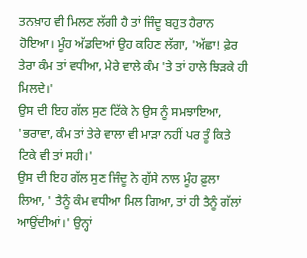ਤਨਖ਼ਾਹ ਵੀ ਮਿਲਣ ਲੱਗੀ ਹੈ ਤਾਂ ਜਿੰਦੂ ਬਹੁਤ ਹੈਰਾਨ ਹੋਇਆ। ਮੂੰਹ ਅੱਡਦਿਆਂ ਉਹ ਕਹਿਣ ਲੱਗਾ, 'ਅੱਛਾ! ਫ਼ੇਰ ਤੇਰਾ ਕੰਮ ਤਾਂ ਵਧੀਆ, ਮੇਰੇ ਵਾਲੇ ਕੰਮ 'ਤੇ ਤਾਂ ਹਾਲੇ ਝਿੜਕੇ ਹੀ ਮਿਲਦੇ।'
ਉਸ ਦੀ ਇਹ ਗੱਲ ਸੁਣ ਟਿੱਕੇ ਨੇ ਉਸ ਨੂੰ ਸਮਝਾਇਆ, 'ਭਰਾਵਾ, ਕੰਮ ਤਾਂ ਤੇਰੇ ਵਾਲਾ ਵੀ ਮਾੜਾ ਨਹੀਂ ਪਰ ਤੂੰ ਕਿਤੇ ਟਿਕੇ ਵੀ ਤਾਂ ਸਹੀ।'
ਉਸ ਦੀ ਇਹ ਗੱਲ ਸੁਣ ਜਿੰਦੂ ਨੇ ਗੁੱਸੇ ਨਾਲ ਮੂੰਹ ਫ਼ੁਲਾ ਲਿਆ, ' ਤੈਨੂੰ ਕੰਮ ਵਧੀਆ ਮਿਲ ਗਿਆ, ਤਾਂ ਹੀ ਤੈਨੂੰ ਗੱਲਾਂ ਆਉਂਦੀਆਂ।' ਉਨ੍ਹਾਂ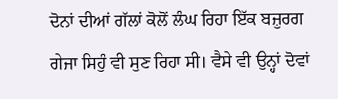ਦੋਨਾਂ ਦੀਆਂ ਗੱਲਾਂ ਕੋਲੋਂ ਲੰਘ ਰਿਹਾ ਇੱਕ ਬਜ਼ੁਰਗ ਗੇਜਾ ਸਿਹੁੰ ਵੀ ਸੁਣ ਰਿਹਾ ਸੀ। ਵੈਸੇ ਵੀ ਉਨ੍ਹਾਂ ਦੋਵਾਂ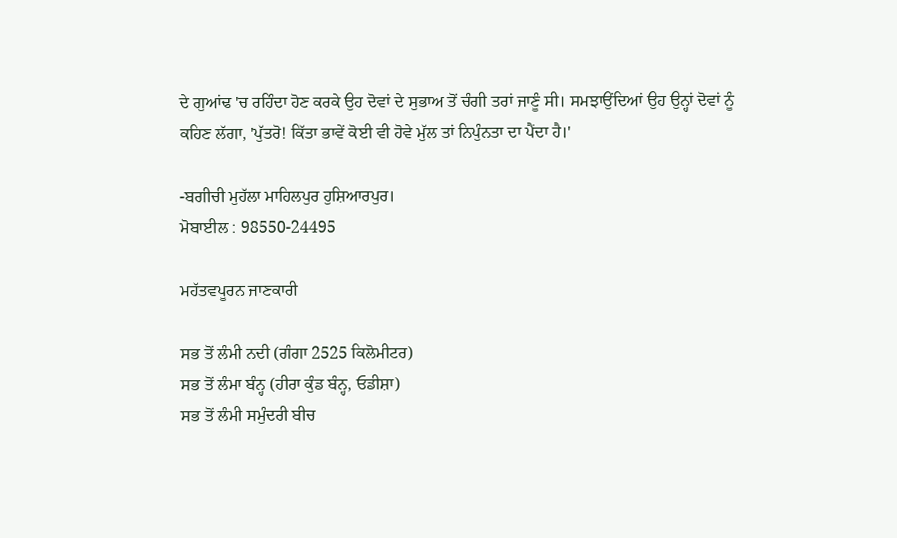ਦੇ ਗੁਆਂਢ 'ਚ ਰਹਿੰਦਾ ਹੋਣ ਕਰਕੇ ਉਹ ਦੋਵਾਂ ਦੇ ਸੁਭਾਅ ਤੋਂ ਚੰਗੀ ਤਰਾਂ ਜਾਣੂੰ ਸੀ। ਸਮਝਾਉਂਦਿਆਂ ਉਹ ਉਨ੍ਹਾਂ ਦੋਵਾਂ ਨੂੰ ਕਹਿਣ ਲੱਗਾ, 'ਪੁੱਤਰੋ! ਕਿੱਤਾ ਭਾਵੇਂ ਕੋਈ ਵੀ ਹੋਵੇ ਮੁੱਲ ਤਾਂ ਨਿਪੁੰਨਤਾ ਦਾ ਪੈਂਦਾ ਹੈ।'

-ਬਗੀਚੀ ਮੁਹੱਲਾ ਮਾਹਿਲਪੁਰ ਹੁਸ਼ਿਆਰਪੁਰ।
ਮੋਬਾਈਲ : 98550-24495

ਮਹੱਤਵਪੂਰਨ ਜਾਣਕਾਰੀ

ਸਭ ਤੋਂ ਲੰਮੀ ਨਦੀ (ਗੰਗਾ 2525 ਕਿਲੋਮੀਟਰ)
ਸਭ ਤੋਂ ਲੰਮਾ ਬੰਨ੍ਹ (ਹੀਰਾ ਕੁੰਡ ਬੰਨ੍ਹ, ਓਡੀਸ਼ਾ)
ਸਭ ਤੋਂ ਲੰਮੀ ਸਮੁੰਦਰੀ ਬੀਚ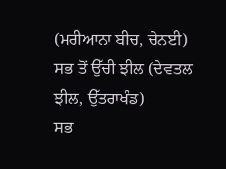(ਮਰੀਆਨਾ ਬੀਚ, ਚੇਨਈ)
ਸਭ ਤੋਂ ਉੱਚੀ ਝੀਲ (ਦੇਵਤਲ ਝੀਲ, ਉੱਤਰਾਖੰਡ)
ਸਭ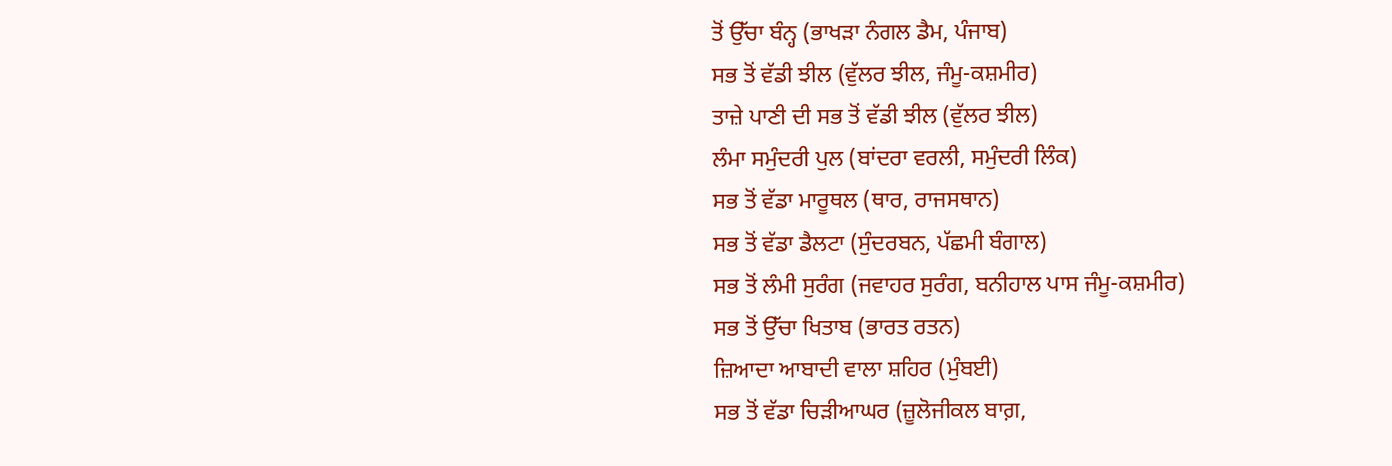ਤੋਂ ਉੱਚਾ ਬੰਨ੍ਹ (ਭਾਖੜਾ ਨੰਗਲ ਡੈਮ, ਪੰਜਾਬ)
ਸਭ ਤੋਂ ਵੱਡੀ ਝੀਲ (ਵੁੱਲਰ ਝੀਲ, ਜੰਮੂ-ਕਸ਼ਮੀਰ)
ਤਾਜ਼ੇ ਪਾਣੀ ਦੀ ਸਭ ਤੋਂ ਵੱਡੀ ਝੀਲ (ਵੁੱਲਰ ਝੀਲ)
ਲੰਮਾ ਸਮੁੰਦਰੀ ਪੁਲ (ਬਾਂਦਰਾ ਵਰਲੀ, ਸਮੁੰਦਰੀ ਲਿੰਕ)
ਸਭ ਤੋਂ ਵੱਡਾ ਮਾਰੂਥਲ (ਥਾਰ, ਰਾਜਸਥਾਨ)
ਸਭ ਤੋਂ ਵੱਡਾ ਡੈਲਟਾ (ਸੁੰਦਰਬਨ, ਪੱਛਮੀ ਬੰਗਾਲ)
ਸਭ ਤੋਂ ਲੰਮੀ ਸੁਰੰਗ (ਜਵਾਹਰ ਸੁਰੰਗ, ਬਨੀਹਾਲ ਪਾਸ ਜੰਮੂ-ਕਸ਼ਮੀਰ)
ਸਭ ਤੋਂ ਉੱਚਾ ਖਿਤਾਬ (ਭਾਰਤ ਰਤਨ)
ਜ਼ਿਆਦਾ ਆਬਾਦੀ ਵਾਲਾ ਸ਼ਹਿਰ (ਮੁੰਬਈ)
ਸਭ ਤੋਂ ਵੱਡਾ ਚਿੜੀਆਘਰ (ਜ਼ੂਲੋਜੀਕਲ ਬਾਗ਼,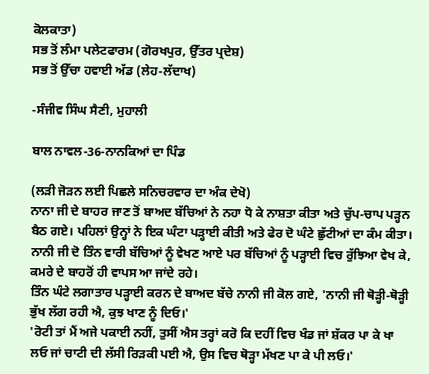ਕੋਲਕਾਤਾ)
ਸਭ ਤੋਂ ਲੰਮਾ ਪਲੇਟਫਾਰਮ (ਗੋਰਖਪੁਰ, ਉੱਤਰ ਪ੍ਰਦੇਸ਼)
ਸਭ ਤੋਂ ਉੱਚਾ ਹਵਾਈ ਅੱਡ (ਲੇਹ-ਲੱਦਾਖ)

-ਸੰਜੀਵ ਸਿੰਘ ਸੈਣੀ, ਮੁਹਾਲੀ

ਬਾਲ ਨਾਵਲ-36-ਨਾਨਕਿਆਂ ਦਾ ਪਿੰਡ

(ਲੜੀ ਜੋੜਨ ਲਈ ਪਿਛਲੇ ਸਨਿਚਰਵਾਰ ਦਾ ਅੰਕ ਦੇਖੋ)
ਨਾਨਾ ਜੀ ਦੇ ਬਾਹਰ ਜਾਣ ਤੋਂ ਬਾਅਦ ਬੱਚਿਆਂ ਨੇ ਨਹਾ ਧੋ ਕੇ ਨਾਸ਼ਤਾ ਕੀਤਾ ਅਤੇ ਚੁੱਪ-ਚਾਪ ਪੜ੍ਹਨ ਬੈਠ ਗਏ। ਪਹਿਲਾਂ ਉਨ੍ਹਾਂ ਨੇ ਇਕ ਘੰਟਾ ਪੜ੍ਹਾਈ ਕੀਤੀ ਅਤੇ ਫੇਰ ਦੋ ਘੰਟੇ ਛੁੱਟੀਆਂ ਦਾ ਕੰਮ ਕੀਤਾ। ਨਾਨੀ ਜੀ ਦੋ ਤਿੰਨ ਵਾਰੀ ਬੱਚਿਆਂ ਨੂੰ ਵੇਖਣ ਆਏ ਪਰ ਬੱਚਿਆਂ ਨੂੰ ਪੜ੍ਹਾਈ ਵਿਚ ਰੁੱਝਿਆ ਵੇਖ ਕੇ, ਕਮਰੇ ਦੇ ਬਾਹਰੋਂ ਹੀ ਵਾਪਸ ਆ ਜਾਂਦੇ ਰਹੇ।
ਤਿੰਨ ਘੰਟੇ ਲਗਾਤਾਰ ਪੜ੍ਹਾਈ ਕਰਨ ਦੇ ਬਾਅਦ ਬੱਚੇ ਨਾਨੀ ਜੀ ਕੋਲ ਗਏ, 'ਨਾਨੀ ਜੀ ਥੋੜ੍ਹੀ-ਥੋੜ੍ਹੀ ਭੁੱਖ ਲੱਗ ਰਹੀ ਐ, ਕੁਝ ਖਾਣ ਨੂੰ ਦਿਓ।'
'ਰੋਟੀ ਤਾਂ ਮੈਂ ਅਜੇ ਪਕਾਈ ਨਹੀਂ, ਤੁਸੀਂ ਐਸ ਤਰ੍ਹਾਂ ਕਰੋ ਕਿ ਦਹੀਂ ਵਿਚ ਖੰਡ ਜਾਂ ਸ਼ੱਕਰ ਪਾ ਕੇ ਖਾ ਲਓ ਜਾਂ ਚਾਟੀ ਦੀ ਲੱਸੀ ਰਿੜਕੀ ਪਈ ਐ, ਉਸ ਵਿਚ ਥੋੜ੍ਹਾ ਮੱਖਣ ਪਾ ਕੇ ਪੀ ਲਓ।'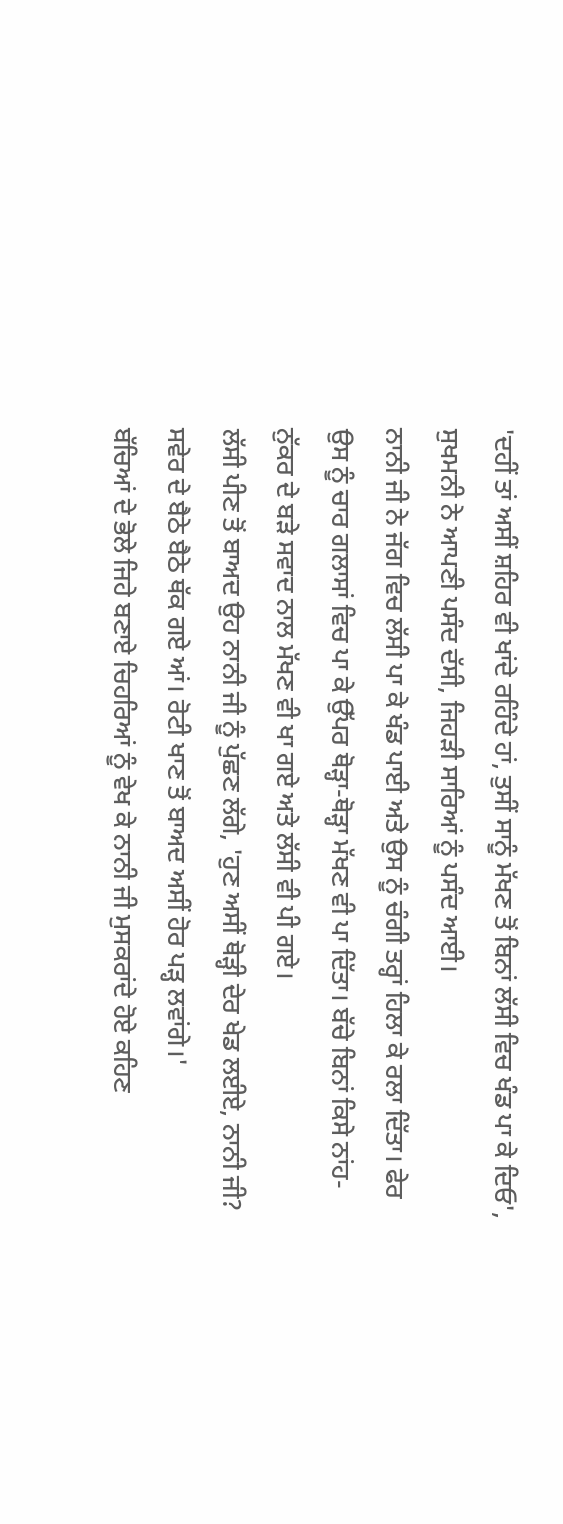'ਦਹੀਂ ਤਾਂ ਅਸੀਂ ਸ਼ਹਿਰ ਵੀ ਖਾਂਦੇ ਰਹਿੰਦੇ ਹਾਂ, ਤੁਸੀਂ ਸਾਨੂੰ ਮੱਖਣ ਤੋਂ ਬਿਨਾਂ ਲੱਸੀ ਵਿਚ ਖੰਡ ਪਾ ਕੇ ਦਿਓ', ਸੁਖਮਨੀ ਨੇ ਆਪਣੀ ਪਸੰਦ ਦੱਸੀ, ਜਿਹੜੀ ਸਾਰਿਆਂ ਨੂੰ ਪਸੰਦ ਆਈ।
ਨਾਨੀ ਜੀ ਨੇ ਜੱਗ ਵਿਚ ਲੱਸੀ ਪਾ ਕੇ ਖੰਡ ਪਾਈ ਅਤੇ ਉਸ ਨੂੰ ਚੰਗੀ ਤਰ੍ਹਾਂ ਹਿਲਾ ਕੇ ਰਲਾ ਦਿੱਤਾ। ਫੇਰ ਉਸ ਨੂੰ ਚਾਰ ਗਲਾਸਾਂ ਵਿਚ ਪਾ ਕੇ ਉੱਪਰ ਥੋੜ੍ਹਾ-ਥੋੜ੍ਹਾ ਮੱਖਣ ਵੀ ਪਾ ਦਿੱਤਾ। ਬੱਚੇ ਬਿਨਾਂ ਕਿਸੇ ਨਾਂਹ-ਨੁੱਕਰ ਦੇ ਬੜੇ ਸਵਾਦ ਨਾਲ ਮੱਖਣ ਵੀ ਖਾ ਗਏ ਅਤੇ ਲੱਸੀ ਵੀ ਪੀ ਗਏ।
ਲੱਸੀ ਪੀਣ ਤੋਂ ਬਾਅਦ ਉਹ ਨਾਨੀ ਜੀ ਨੂੰ ਪੁੱਛਣ ਲੱਗੇ, 'ਹੁਣ ਅਸੀਂ ਥੋੜ੍ਹੀ ਦੇਰ ਖੇਡ ਲਈਏ, ਨਾਨੀ ਜੀ? ਸਵੇਰ ਦੇ ਬੈਠੇ ਬੈਠੇ ਥੱਕ ਗਏ ਆਂ। ਰੋਟੀ ਖਾਣ ਤੋਂ ਬਾਅਦ ਅਸੀਂ ਹੋਰ ਪੜ੍ਹ ਲਵਾਂਗੇ।'
ਬੱਚਿਆਂ ਦੇ ਭੋਲੇ ਜਿਹੇ ਬਣਾਏ ਚਿਹਰਿਆਂ ਨੂੰ ਵੇਖ ਕੇ ਨਾਨੀ ਜੀ ਮੁਸਕਰਾਂਦੇ ਹੋਏ ਕਹਿਣ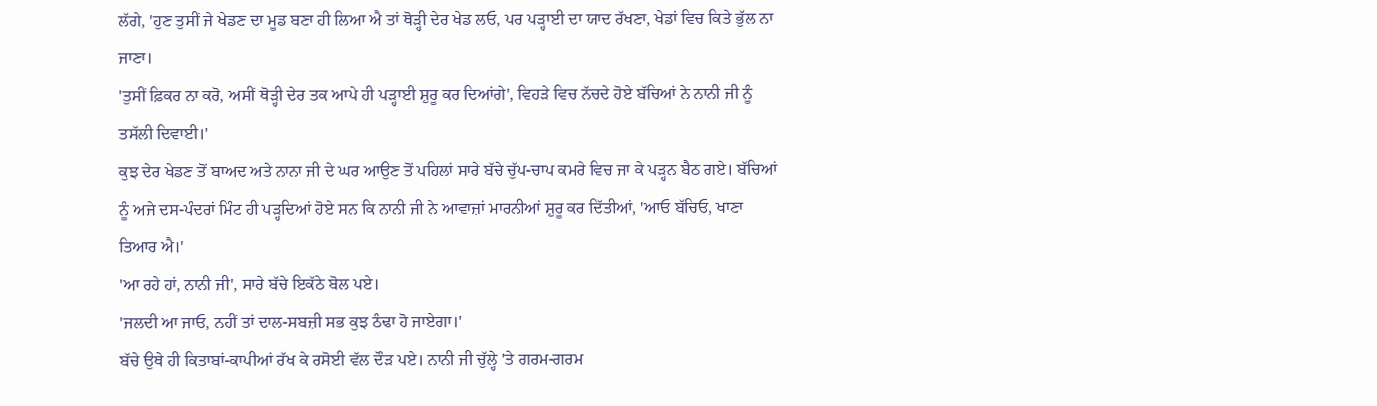ਲੱਗੇ, 'ਹੁਣ ਤੁਸੀਂ ਜੇ ਖੇਡਣ ਦਾ ਮੂਡ ਬਣਾ ਹੀ ਲਿਆ ਐ ਤਾਂ ਥੋੜ੍ਹੀ ਦੇਰ ਖੇਡ ਲਓ, ਪਰ ਪੜ੍ਹਾਈ ਦਾ ਯਾਦ ਰੱਖਣਾ, ਖੇਡਾਂ ਵਿਚ ਕਿਤੇ ਭੁੱਲ ਨਾ ਜਾਣਾ।
'ਤੁਸੀਂ ਫ਼ਿਕਰ ਨਾ ਕਰੋ, ਅਸੀਂ ਥੋੜ੍ਹੀ ਦੇਰ ਤਕ ਆਪੇ ਹੀ ਪੜ੍ਹਾਈ ਸ਼ੁਰੂ ਕਰ ਦਿਆਂਗੇ', ਵਿਹੜੇ ਵਿਚ ਨੱਚਦੇ ਹੋਏ ਬੱਚਿਆਂ ਨੇ ਨਾਨੀ ਜੀ ਨੂੰ ਤਸੱਲੀ ਦਿਵਾਈ।'
ਕੁਝ ਦੇਰ ਖੇਡਣ ਤੋਂ ਬਾਅਦ ਅਤੇ ਨਾਨਾ ਜੀ ਦੇ ਘਰ ਆਉਣ ਤੋਂ ਪਹਿਲਾਂ ਸਾਰੇ ਬੱਚੇ ਚੁੱਪ-ਚਾਪ ਕਮਰੇ ਵਿਚ ਜਾ ਕੇ ਪੜ੍ਹਨ ਬੈਠ ਗਏ। ਬੱਚਿਆਂ ਨੂੰ ਅਜੇ ਦਸ-ਪੰਦਰਾਂ ਮਿੰਟ ਹੀ ਪੜ੍ਹਦਿਆਂ ਹੋਏ ਸਨ ਕਿ ਨਾਨੀ ਜੀ ਨੇ ਆਵਾਜ਼ਾਂ ਮਾਰਨੀਆਂ ਸ਼ੁਰੂ ਕਰ ਦਿੱਤੀਆਂ, 'ਆਓ ਬੱਚਿਓ, ਖਾਣਾ ਤਿਆਰ ਐ।'
'ਆ ਰਹੇ ਹਾਂ, ਨਾਨੀ ਜੀ', ਸਾਰੇ ਬੱਚੇ ਇਕੱਠੇ ਬੋਲ ਪਏ।
'ਜਲਦੀ ਆ ਜਾਓ, ਨਹੀਂ ਤਾਂ ਦਾਲ-ਸਬਜ਼ੀ ਸਭ ਕੁਝ ਠੰਢਾ ਹੋ ਜਾਏਗਾ।'
ਬੱਚੇ ਉਥੇ ਹੀ ਕਿਤਾਬਾਂ-ਕਾਪੀਆਂ ਰੱਖ ਕੇ ਰਸੋਈ ਵੱਲ ਦੌੜ ਪਏ। ਨਾਨੀ ਜੀ ਚੁੱਲ੍ਹੇ 'ਤੇ ਗਰਮ-ਗਰਮ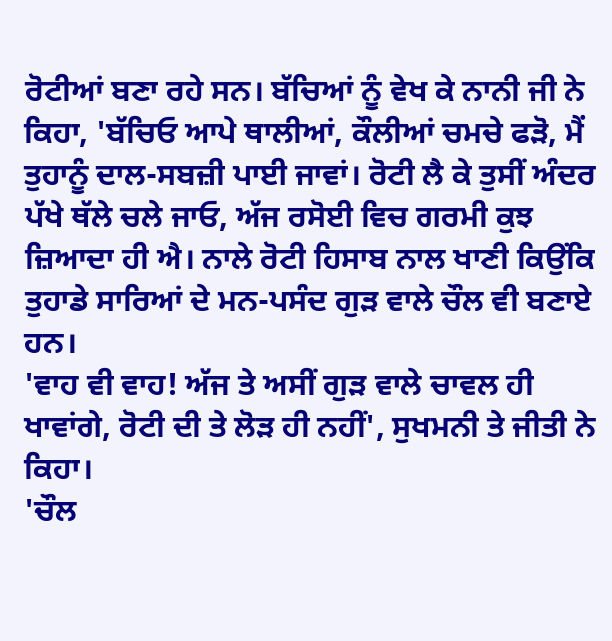ਰੋਟੀਆਂ ਬਣਾ ਰਹੇ ਸਨ। ਬੱਚਿਆਂ ਨੂੰ ਵੇਖ ਕੇ ਨਾਨੀ ਜੀ ਨੇ ਕਿਹਾ, 'ਬੱਚਿਓ ਆਪੇ ਥਾਲੀਆਂ, ਕੌਲੀਆਂ ਚਮਚੇ ਫੜੋ, ਮੈਂ ਤੁਹਾਨੂੰ ਦਾਲ-ਸਬਜ਼ੀ ਪਾਈ ਜਾਵਾਂ। ਰੋਟੀ ਲੈ ਕੇ ਤੁਸੀਂ ਅੰਦਰ ਪੱਖੇ ਥੱਲੇ ਚਲੇ ਜਾਓ, ਅੱਜ ਰਸੋਈ ਵਿਚ ਗਰਮੀ ਕੁਝ ਜ਼ਿਆਦਾ ਹੀ ਐ। ਨਾਲੇ ਰੋਟੀ ਹਿਸਾਬ ਨਾਲ ਖਾਣੀ ਕਿਉਂਕਿ ਤੁਹਾਡੇ ਸਾਰਿਆਂ ਦੇ ਮਨ-ਪਸੰਦ ਗੁੜ ਵਾਲੇ ਚੌਲ ਵੀ ਬਣਾਏ ਹਨ।
'ਵਾਹ ਵੀ ਵਾਹ! ਅੱਜ ਤੇ ਅਸੀਂ ਗੁੜ ਵਾਲੇ ਚਾਵਲ ਹੀ ਖਾਵਾਂਗੇ, ਰੋਟੀ ਦੀ ਤੇ ਲੋੜ ਹੀ ਨਹੀਂ', ਸੁਖਮਨੀ ਤੇ ਜੀਤੀ ਨੇ ਕਿਹਾ।
'ਚੌਲ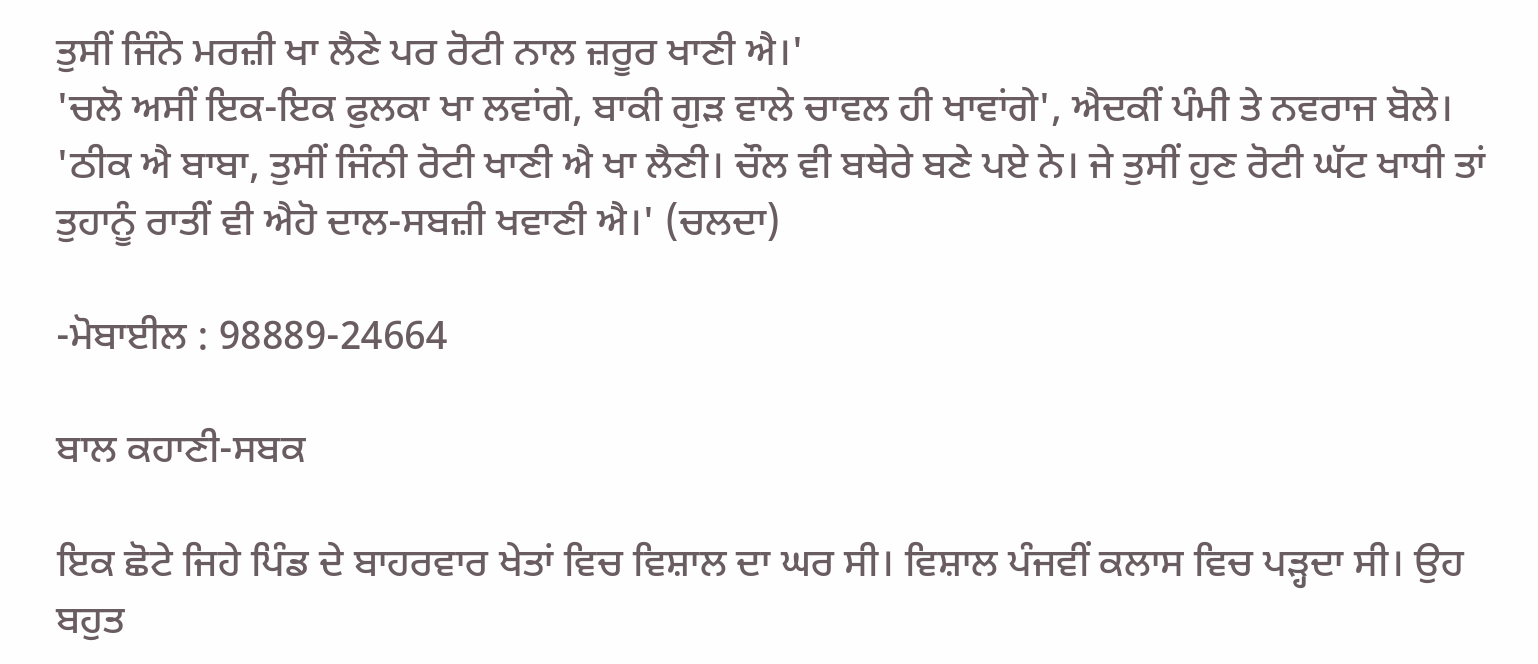ਤੁਸੀਂ ਜਿੰਨੇ ਮਰਜ਼ੀ ਖਾ ਲੈਣੇ ਪਰ ਰੋਟੀ ਨਾਲ ਜ਼ਰੂਰ ਖਾਣੀ ਐ।'
'ਚਲੋ ਅਸੀਂ ਇਕ-ਇਕ ਫੁਲਕਾ ਖਾ ਲਵਾਂਗੇ, ਬਾਕੀ ਗੁੜ ਵਾਲੇ ਚਾਵਲ ਹੀ ਖਾਵਾਂਗੇ', ਐਦਕੀਂ ਪੰਮੀ ਤੇ ਨਵਰਾਜ ਬੋਲੇ।
'ਠੀਕ ਐ ਬਾਬਾ, ਤੁਸੀਂ ਜਿੰਨੀ ਰੋਟੀ ਖਾਣੀ ਐ ਖਾ ਲੈਣੀ। ਚੌਲ ਵੀ ਬਥੇਰੇ ਬਣੇ ਪਏ ਨੇ। ਜੇ ਤੁਸੀਂ ਹੁਣ ਰੋਟੀ ਘੱਟ ਖਾਧੀ ਤਾਂ ਤੁਹਾਨੂੰ ਰਾਤੀਂ ਵੀ ਐਹੋ ਦਾਲ-ਸਬਜ਼ੀ ਖਵਾਣੀ ਐ।' (ਚਲਦਾ)

-ਮੋਬਾਈਲ : 98889-24664

ਬਾਲ ਕਹਾਣੀ-ਸਬਕ

ਇਕ ਛੋਟੇ ਜਿਹੇ ਪਿੰਡ ਦੇ ਬਾਹਰਵਾਰ ਖੇਤਾਂ ਵਿਚ ਵਿਸ਼ਾਲ ਦਾ ਘਰ ਸੀ। ਵਿਸ਼ਾਲ ਪੰਜਵੀਂ ਕਲਾਸ ਵਿਚ ਪੜ੍ਹਦਾ ਸੀ। ਉਹ ਬਹੁਤ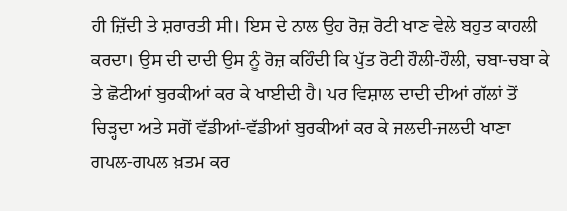ਹੀ ਜ਼ਿੱਦੀ ਤੇ ਸ਼ਰਾਰਤੀ ਸੀ। ਇਸ ਦੇ ਨਾਲ ਉਹ ਰੋਜ਼ ਰੋਟੀ ਖਾਣ ਵੇਲੇ ਬਹੁਤ ਕਾਹਲੀ ਕਰਦਾ। ਉਸ ਦੀ ਦਾਦੀ ਉਸ ਨੂੰ ਰੋਜ਼ ਕਹਿੰਦੀ ਕਿ ਪੁੱਤ ਰੋਟੀ ਹੌਲੀ-ਹੌਲੀ, ਚਬਾ-ਚਬਾ ਕੇ ਤੇ ਛੋਟੀਆਂ ਬੁਰਕੀਆਂ ਕਰ ਕੇ ਖਾਈਦੀ ਹੈ। ਪਰ ਵਿਸ਼ਾਲ ਦਾਦੀ ਦੀਆਂ ਗੱਲਾਂ ਤੋਂ ਚਿੜ੍ਹਦਾ ਅਤੇ ਸਗੋਂ ਵੱਡੀਆਂ-ਵੱਡੀਆਂ ਬੁਰਕੀਆਂ ਕਰ ਕੇ ਜਲਦੀ-ਜਲਦੀ ਖਾਣਾ ਗਪਲ-ਗਪਲ ਖ਼ਤਮ ਕਰ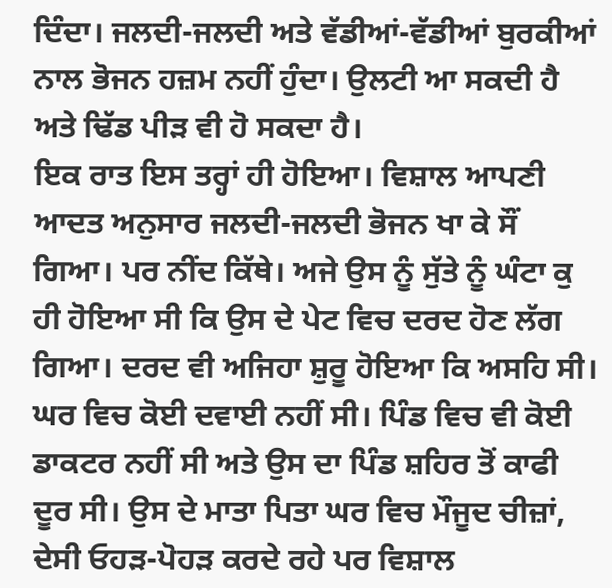ਦਿੰਦਾ। ਜਲਦੀ-ਜਲਦੀ ਅਤੇ ਵੱਡੀਆਂ-ਵੱਡੀਆਂ ਬੁਰਕੀਆਂ ਨਾਲ ਭੋਜਨ ਹਜ਼ਮ ਨਹੀਂ ਹੁੰਦਾ। ਉਲਟੀ ਆ ਸਕਦੀ ਹੈ ਅਤੇ ਢਿੱਡ ਪੀੜ ਵੀ ਹੋ ਸਕਦਾ ਹੈ।
ਇਕ ਰਾਤ ਇਸ ਤਰ੍ਹਾਂ ਹੀ ਹੋਇਆ। ਵਿਸ਼ਾਲ ਆਪਣੀ ਆਦਤ ਅਨੁਸਾਰ ਜਲਦੀ-ਜਲਦੀ ਭੋਜਨ ਖਾ ਕੇ ਸੌਂ ਗਿਆ। ਪਰ ਨੀਂਦ ਕਿੱਥੇ। ਅਜੇ ਉਸ ਨੂੰ ਸੁੱਤੇ ਨੂੰ ਘੰਟਾ ਕੁ ਹੀ ਹੋਇਆ ਸੀ ਕਿ ਉਸ ਦੇ ਪੇਟ ਵਿਚ ਦਰਦ ਹੋਣ ਲੱਗ ਗਿਆ। ਦਰਦ ਵੀ ਅਜਿਹਾ ਸ਼ੁਰੂ ਹੋਇਆ ਕਿ ਅਸਹਿ ਸੀ। ਘਰ ਵਿਚ ਕੋਈ ਦਵਾਈ ਨਹੀਂ ਸੀ। ਪਿੰਡ ਵਿਚ ਵੀ ਕੋਈ ਡਾਕਟਰ ਨਹੀਂ ਸੀ ਅਤੇ ਉਸ ਦਾ ਪਿੰਡ ਸ਼ਹਿਰ ਤੋਂ ਕਾਫੀ ਦੂਰ ਸੀ। ਉਸ ਦੇ ਮਾਤਾ ਪਿਤਾ ਘਰ ਵਿਚ ਮੌਜੂਦ ਚੀਜ਼ਾਂ, ਦੇਸੀ ਓਹੜ-ਪੋਹੜ ਕਰਦੇ ਰਹੇ ਪਰ ਵਿਸ਼ਾਲ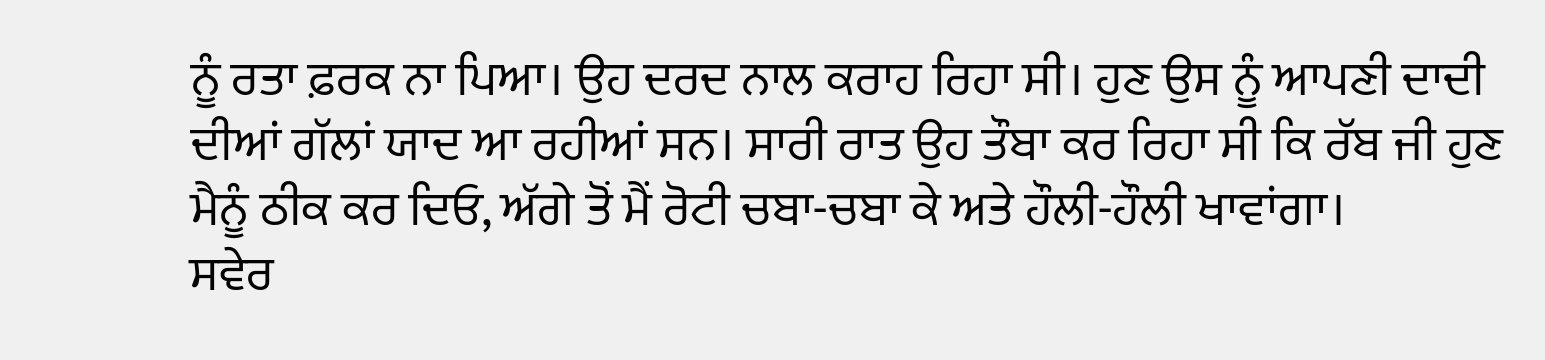ਨੂੰ ਰਤਾ ਫ਼ਰਕ ਨਾ ਪਿਆ। ਉਹ ਦਰਦ ਨਾਲ ਕਰਾਹ ਰਿਹਾ ਸੀ। ਹੁਣ ਉਸ ਨੂੰ ਆਪਣੀ ਦਾਦੀ ਦੀਆਂ ਗੱਲਾਂ ਯਾਦ ਆ ਰਹੀਆਂ ਸਨ। ਸਾਰੀ ਰਾਤ ਉਹ ਤੌਬਾ ਕਰ ਰਿਹਾ ਸੀ ਕਿ ਰੱਬ ਜੀ ਹੁਣ ਮੈਨੂੰ ਠੀਕ ਕਰ ਦਿਓ, ਅੱਗੇ ਤੋਂ ਮੈਂ ਰੋਟੀ ਚਬਾ-ਚਬਾ ਕੇ ਅਤੇ ਹੌਲੀ-ਹੌਲੀ ਖਾਵਾਂਗਾ।
ਸਵੇਰ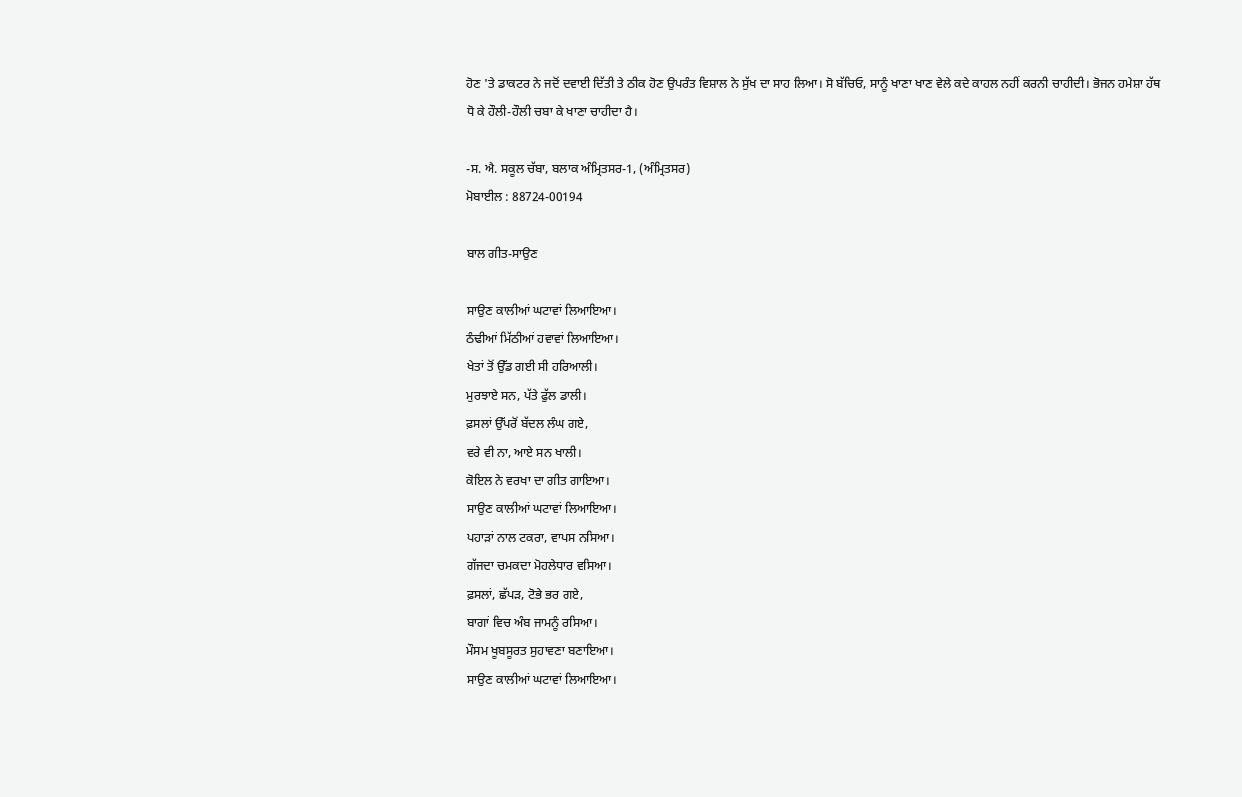ਹੋਣ 'ਤੇ ਡਾਕਟਰ ਨੇ ਜਦੋਂ ਦਵਾਈ ਦਿੱਤੀ ਤੇ ਠੀਕ ਹੋਣ ਉਪਰੰਤ ਵਿਸ਼ਾਲ ਨੇ ਸੁੱਖ ਦਾ ਸਾਹ ਲਿਆ। ਸੋ ਬੱਚਿਓ, ਸਾਨੂੰ ਖਾਣਾ ਖਾਣ ਵੇਲੇ ਕਦੇ ਕਾਹਲ ਨਹੀਂ ਕਰਨੀ ਚਾਹੀਦੀ। ਭੋਜਨ ਹਮੇਸ਼ਾ ਹੱਥ ਧੋ ਕੇ ਹੌਲੀ-ਹੌਲੀ ਚਬਾ ਕੇ ਖਾਣਾ ਚਾਹੀਦਾ ਹੈ।

-ਸ. ਐ. ਸਕੂਲ ਚੱਬਾ, ਬਲਾਕ ਅੰਮ੍ਰਿਤਸਰ-1, (ਅੰਮ੍ਰਿਤਸਰ)
ਮੋਬਾਈਲ : 88724-00194

ਬਾਲ ਗੀਤ-ਸਾਉਣ

ਸਾਉਣ ਕਾਲੀਆਂ ਘਟਾਵਾਂ ਲਿਆਇਆ।
ਠੰਢੀਆਂ ਮਿੱਠੀਆਂ ਹਵਾਵਾਂ ਲਿਆਇਆ।
ਖੇਤਾਂ ਤੋਂ ਉੱਡ ਗਈ ਸੀ ਹਰਿਆਲੀ।
ਮੁਰਝਾਏ ਸਨ, ਪੱਤੇ ਫੁੱਲ ਡਾਲੀ।
ਫ਼ਸਲਾਂ ਉੱਪਰੋਂ ਬੱਦਲ ਲੰਘ ਗਏ,
ਵਰੇ ਵੀ ਨਾ, ਆਏ ਸਨ ਖਾਲੀ।
ਕੋਇਲ ਨੇ ਵਰਖਾ ਦਾ ਗੀਤ ਗਾਇਆ।
ਸਾਉਣ ਕਾਲੀਆਂ ਘਟਾਵਾਂ ਲਿਆਇਆ।
ਪਹਾੜਾਂ ਨਾਲ ਟਕਰਾ, ਵਾਪਸ ਨਸਿਆ।
ਗੱਜਦਾ ਚਮਕਦਾ ਮੋਹਲੇਧਾਰ ਵਸਿਆ।
ਫ਼ਸਲਾਂ, ਛੱਪੜ, ਟੋਭੇ ਭਰ ਗਏ,
ਬਾਗਾਂ ਵਿਚ ਅੰਬ ਜਾਮਨੂੰ ਰਸਿਆ।
ਮੌਸਮ ਖੂਬਸੂਰਤ ਸੁਹਾਵਣਾ ਬਣਾਇਆ।
ਸਾਉਣ ਕਾਲੀਆਂ ਘਟਾਵਾਂ ਲਿਆਇਆ।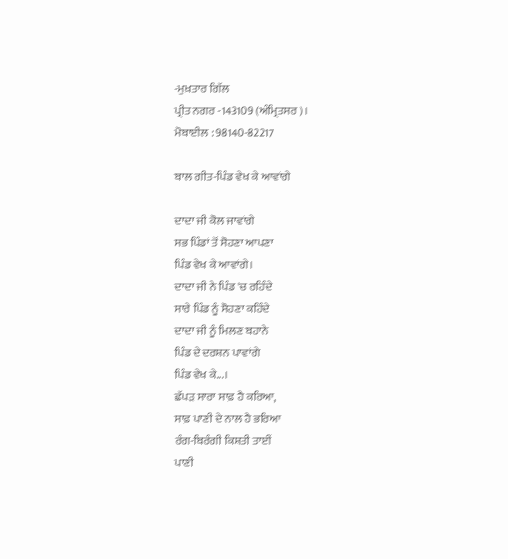-ਮੁਖ਼ਤਾਰ ਗਿੱਲ
ਪ੍ਰੀਤ ਨਗਰ -143109 (ਅੰਮ੍ਰਿਤਸਰ)।
ਮੋਬਾਈਲ : 98140-82217

ਬਾਲ ਗੀਤ-ਪਿੰਡ ਵੇਖ ਕੇ ਆਵਾਂਗੇ

ਦਾਦਾ ਜੀ ਕੋਲ ਜਾਵਾਂਗੇ
ਸਭ ਪਿੰਡਾਂ ਤੋਂ ਸੋਹਣਾ ਆਪਣਾ
ਪਿੰਡ ਵੇਖ ਕੇ ਆਵਾਂਗੇ।
ਦਾਦਾ ਜੀ ਨੇ ਪਿੰਡ 'ਚ ਰਹਿੰਦੇ
ਸਾਰੇ ਪਿੰਡ ਨੂੰ ਸੋਹਣਾ ਕਹਿੰਦੇ
ਦਾਦਾ ਜੀ ਨੂੰ ਮਿਲਣ ਬਹਾਨੇ
ਪਿੰਡ ਦੇ ਦਰਸ਼ਨ ਪਾਵਾਂਗੇ
ਪਿੰਡ ਵੇਖ ਕੇ...।
ਛੱਪੜ ਸਾਰਾ ਸਾਫ਼ ਹੈ ਕਰਿਆ,
ਸਾਫ਼ ਪਾਣੀ ਦੇ ਨਾਲ ਹੈ ਭਰਿਆ
ਰੰਗ-ਬਿਰੰਗੀ ਕਿਸ਼ਤੀ ਤਾਈਂ
ਪਾਣੀ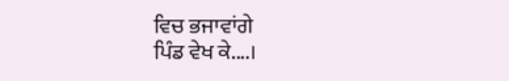ਵਿਚ ਭਜਾਵਾਂਗੇ
ਪਿੰਡ ਵੇਖ ਕੇ....।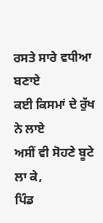ਰਸਤੇ ਸਾਰੇ ਵਧੀਆ ਬਣਾਏ
ਕਈ ਕਿਸਮਾਂ ਦੇ ਰੁੱਖ ਨੇ ਲਾਏ
ਅਸੀਂ ਵੀ ਸੋਹਣੇ ਬੂਟੇ ਲਾ ਕੇ,
ਪਿੰਡ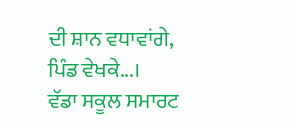ਦੀ ਸ਼ਾਨ ਵਧਾਵਾਂਗੇ,
ਪਿੰਡ ਵੇਖਕੇ...।
ਵੱਡਾ ਸਕੂਲ ਸਮਾਰਟ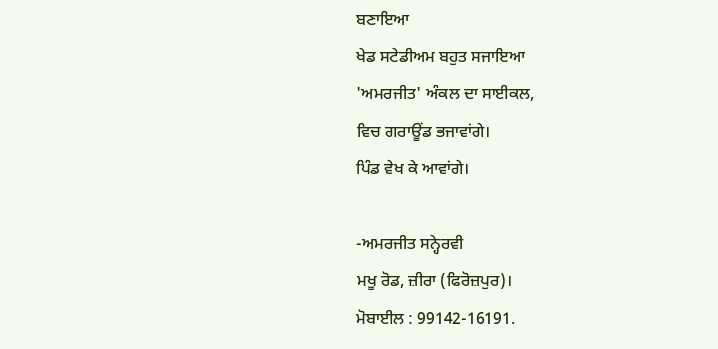ਬਣਾਇਆ
ਖੇਡ ਸਟੇਡੀਅਮ ਬਹੁਤ ਸਜਾਇਆ
'ਅਮਰਜੀਤ' ਅੰਕਲ ਦਾ ਸਾਈਕਲ,
ਵਿਚ ਗਰਾਊਂਡ ਭਜਾਵਾਂਗੇ।
ਪਿੰਡ ਵੇਖ ਕੇ ਆਵਾਂਗੇ।

-ਅਮਰਜੀਤ ਸਨ੍ਹੇਰਵੀ
ਮਖੂ ਰੋਡ, ਜ਼ੀਰਾ (ਫਿਰੋਜ਼ਪੁਰ)।
ਮੋਬਾਈਲ : 99142-16191.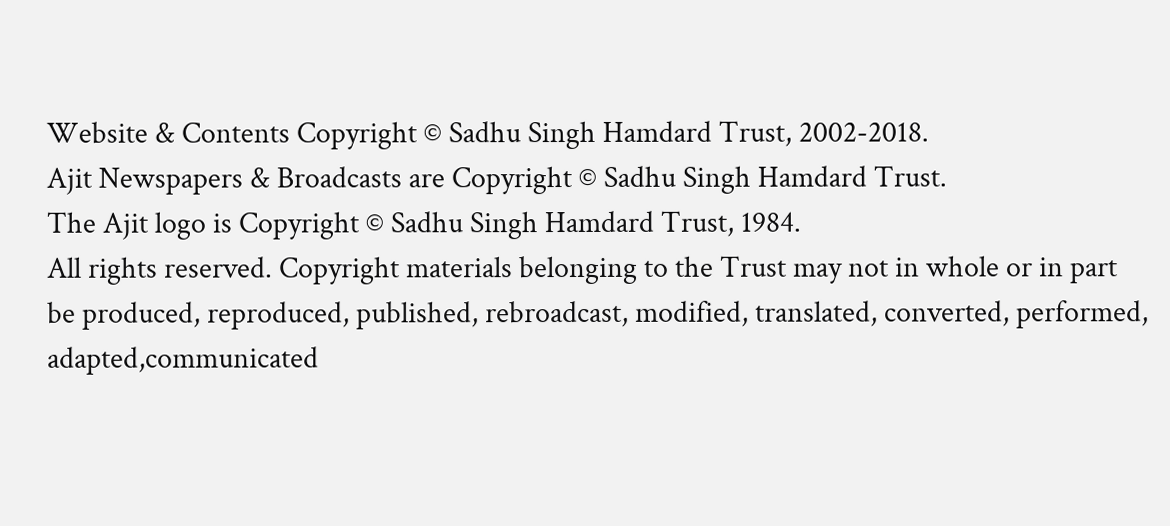Website & Contents Copyright © Sadhu Singh Hamdard Trust, 2002-2018.
Ajit Newspapers & Broadcasts are Copyright © Sadhu Singh Hamdard Trust.
The Ajit logo is Copyright © Sadhu Singh Hamdard Trust, 1984.
All rights reserved. Copyright materials belonging to the Trust may not in whole or in part be produced, reproduced, published, rebroadcast, modified, translated, converted, performed, adapted,communicated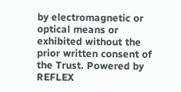by electromagnetic or optical means or exhibited without the prior written consent of the Trust. Powered by REFLEX